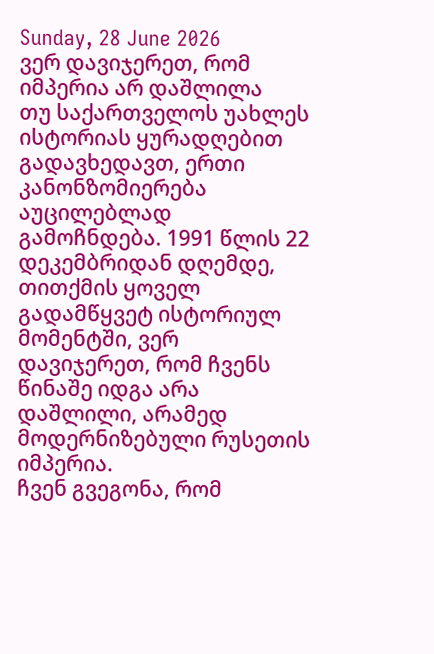Sunday, 28 June 2026
ვერ დავიჯერეთ, რომ იმპერია არ დაშლილა
თუ საქართველოს უახლეს ისტორიას ყურადღებით გადავხედავთ, ერთი კანონზომიერება აუცილებლად გამოჩნდება. 1991 წლის 22 დეკემბრიდან დღემდე, თითქმის ყოველ გადამწყვეტ ისტორიულ მომენტში, ვერ დავიჯერეთ, რომ ჩვენს წინაშე იდგა არა დაშლილი, არამედ მოდერნიზებული რუსეთის იმპერია.
ჩვენ გვეგონა, რომ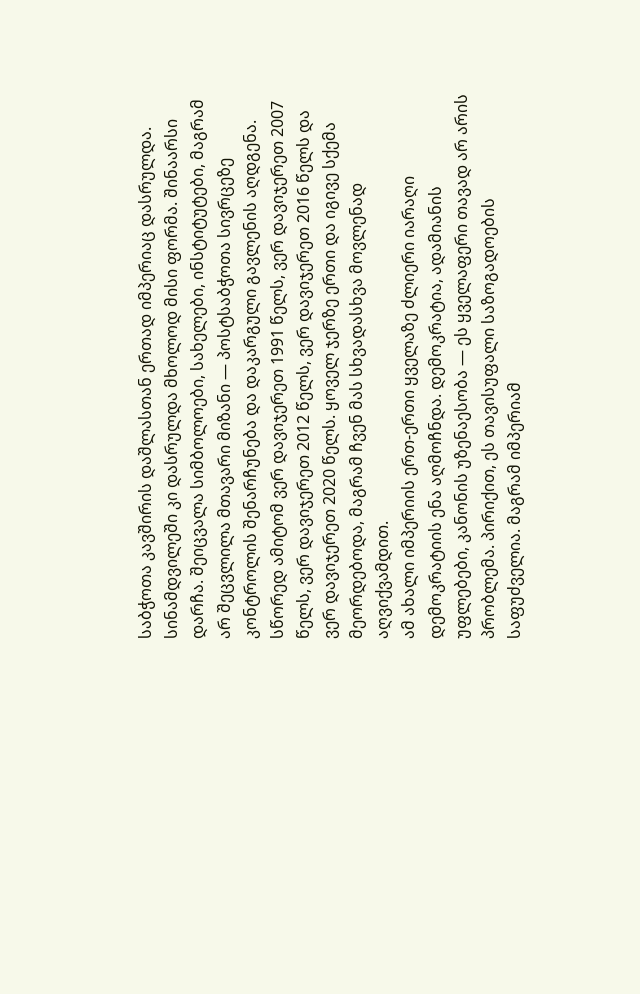საბჭოთა კავშირის დაშლასთან ერთად იმპერიაც დასრულდა. სინამდვილეში კი დასრულდა მხოლოდ მისი ფორმა. შინაარსი დარჩა. შეიცვალა სიმბოლოები, სახელები, ინსტიტუტები, მაგრამ არ შეცვლილა მთავარი მიზანი — პოსტსაბჭოთა სივრცეზე კონტროლის შენარჩუნება და დაკარგული გავლენის აღდგენა.
სწორედ ამიტომ ვერ დავიჯერეთ 1991 წელს, ვერ დავიჯერეთ 2007 წელს, ვერ დავიჯერეთ 2012 წელს, ვერ დავიჯერეთ 2016 წელს და ვერ დავიჯერეთ 2020 წელს. ყოველ ჯერზე ერთი და იგივე სქემა მეორდებოდა, მაგრამ ჩვენ მას სხვადასხვა მოვლენად აღვიქვამდით.
ამ ახალი იმპერიის ერთ-ერთი ყველაზე ძლიერი იარაღი დემოკრატიის ენა აღმოჩნდა. დემოკრატია, ადამიანის უფლებები, კანონის უზენაესობა — ეს ყველაფერი თავად არ არის პრობლემა. პირიქით, ეს თავისუფალი საზოგადოების საფუძველია. მაგრამ იმპერიამ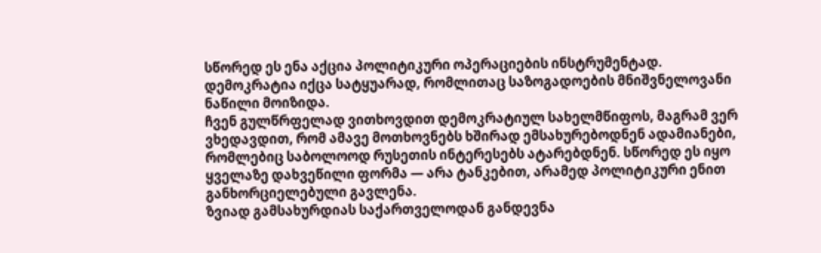სწორედ ეს ენა აქცია პოლიტიკური ოპერაციების ინსტრუმენტად. დემოკრატია იქცა სატყუარად, რომლითაც საზოგადოების მნიშვნელოვანი ნაწილი მოიზიდა.
ჩვენ გულწრფელად ვითხოვდით დემოკრატიულ სახელმწიფოს, მაგრამ ვერ ვხედავდით, რომ ამავე მოთხოვნებს ხშირად ემსახურებოდნენ ადამიანები, რომლებიც საბოლოოდ რუსეთის ინტერესებს ატარებდნენ. სწორედ ეს იყო ყველაზე დახვეწილი ფორმა — არა ტანკებით, არამედ პოლიტიკური ენით განხორციელებული გავლენა.
ზვიად გამსახურდიას საქართველოდან განდევნა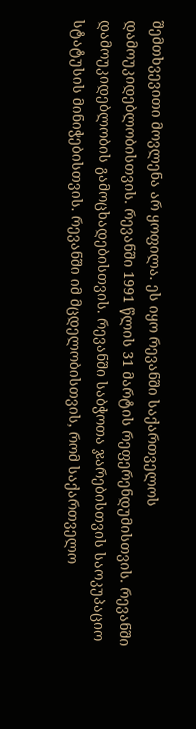შემთხვევითი მოვლენა არ ყოფილა. ეს იყო რევანში საქართველოს დამოუკიდებლობისთვის. რევანში 1991 წლის 31 მარტის რეფერენდუმისთვის. რევანში დამოუკიდებლობის გამოცხადებისთვის. რევანში საბჭოთა ჯარებისთვის საოკუპაციო სტატუსის მინიჭებისთვის. რევანში იმ მცდელობისთვის, რომ საქართველო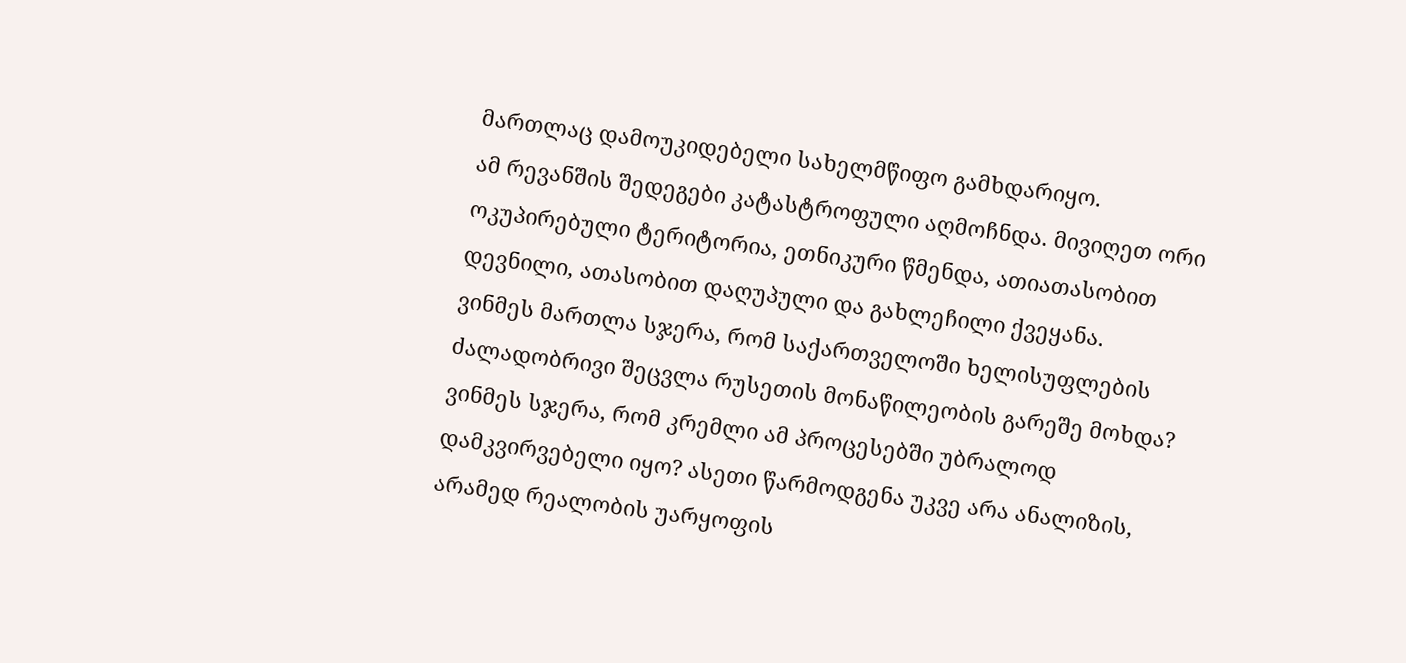მართლაც დამოუკიდებელი სახელმწიფო გამხდარიყო.
ამ რევანშის შედეგები კატასტროფული აღმოჩნდა. მივიღეთ ორი ოკუპირებული ტერიტორია, ეთნიკური წმენდა, ათიათასობით დევნილი, ათასობით დაღუპული და გახლეჩილი ქვეყანა.
ვინმეს მართლა სჯერა, რომ საქართველოში ხელისუფლების ძალადობრივი შეცვლა რუსეთის მონაწილეობის გარეშე მოხდა? ვინმეს სჯერა, რომ კრემლი ამ პროცესებში უბრალოდ დამკვირვებელი იყო? ასეთი წარმოდგენა უკვე არა ანალიზის, არამედ რეალობის უარყოფის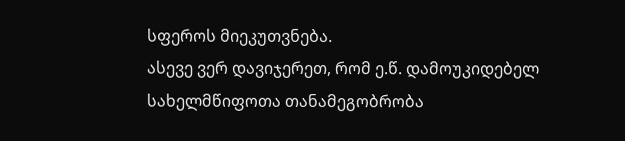სფეროს მიეკუთვნება.
ასევე ვერ დავიჯერეთ, რომ ე.წ. დამოუკიდებელ სახელმწიფოთა თანამეგობრობა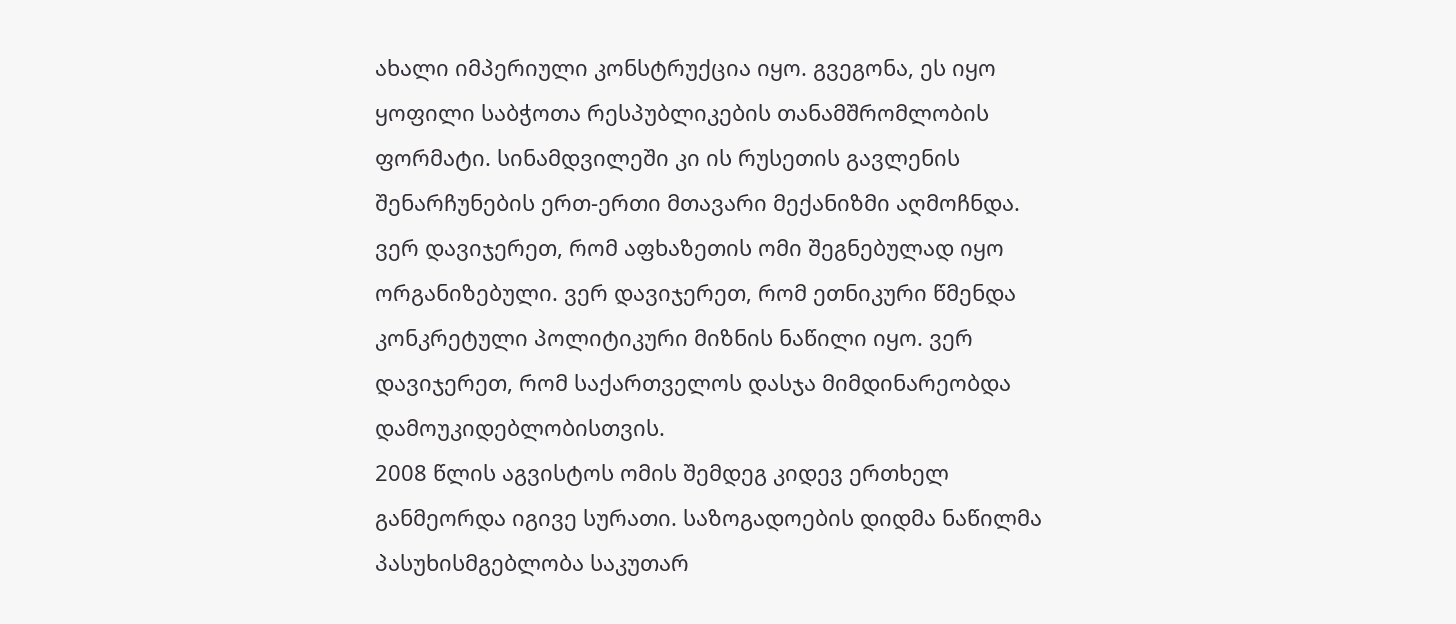ახალი იმპერიული კონსტრუქცია იყო. გვეგონა, ეს იყო ყოფილი საბჭოთა რესპუბლიკების თანამშრომლობის ფორმატი. სინამდვილეში კი ის რუსეთის გავლენის შენარჩუნების ერთ-ერთი მთავარი მექანიზმი აღმოჩნდა.
ვერ დავიჯერეთ, რომ აფხაზეთის ომი შეგნებულად იყო ორგანიზებული. ვერ დავიჯერეთ, რომ ეთნიკური წმენდა კონკრეტული პოლიტიკური მიზნის ნაწილი იყო. ვერ დავიჯერეთ, რომ საქართველოს დასჯა მიმდინარეობდა დამოუკიდებლობისთვის.
2008 წლის აგვისტოს ომის შემდეგ კიდევ ერთხელ განმეორდა იგივე სურათი. საზოგადოების დიდმა ნაწილმა პასუხისმგებლობა საკუთარ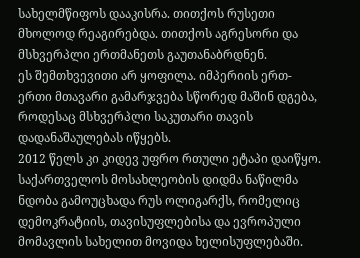სახელმწიფოს დააკისრა. თითქოს რუსეთი მხოლოდ რეაგირებდა. თითქოს აგრესორი და მსხვერპლი ერთმანეთს გაუთანაბრდნენ.
ეს შემთხვევითი არ ყოფილა. იმპერიის ერთ-ერთი მთავარი გამარჯვება სწორედ მაშინ დგება, როდესაც მსხვერპლი საკუთარი თავის დადანაშაულებას იწყებს.
2012 წელს კი კიდევ უფრო რთული ეტაპი დაიწყო. საქართველოს მოსახლეობის დიდმა ნაწილმა ნდობა გამოუცხადა რუს ოლიგარქს, რომელიც დემოკრატიის, თავისუფლებისა და ევროპული მომავლის სახელით მოვიდა ხელისუფლებაში.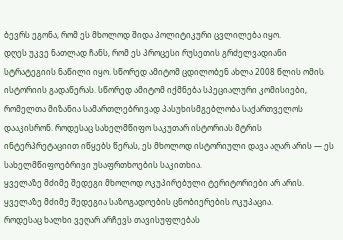ბევრს ეგონა, რომ ეს მხოლოდ შიდა პოლიტიკური ცვლილება იყო.
დღეს უკვე ნათლად ჩანს, რომ ეს პროცესი რუსეთის გრძელვადიანი სტრატეგიის ნაწილი იყო. სწორედ ამიტომ ცდილობენ ახლა 2008 წლის ომის ისტორიის გადაწერას. სწორედ ამიტომ იქმნება სპეციალური კომისიები, რომელთა მიზანია სამართლებრივად პასუხისმგებლობა საქართველოს დააკისრონ. როდესაც სახელმწიფო საკუთარ ისტორიას მტრის ინტერპრეტაციით იწყებს წერას, ეს მხოლოდ ისტორიული დავა აღარ არის — ეს სახელმწიფოებრივი უსაფრთხოების საკითხია.
ყველაზე მძიმე შედეგი მხოლოდ ოკუპირებული ტერიტორიები არ არის.
ყველაზე მძიმე შედეგია საზოგადოების ცნობიერების ოკუპაცია.
როდესაც ხალხი ვეღარ არჩევს თავისუფლებას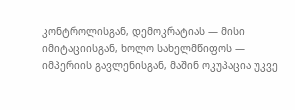კონტროლისგან, დემოკრატიას — მისი იმიტაციისგან, ხოლო სახელმწიფოს — იმპერიის გავლენისგან, მაშინ ოკუპაცია უკვე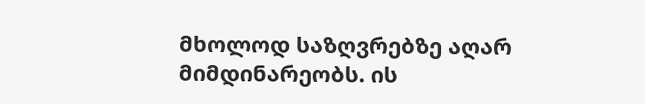მხოლოდ საზღვრებზე აღარ მიმდინარეობს. ის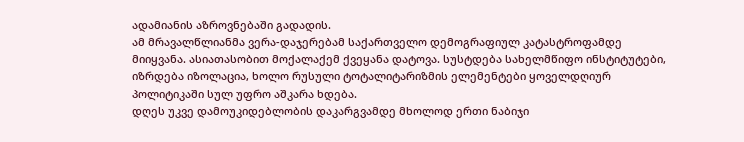ადამიანის აზროვნებაში გადადის.
ამ მრავალწლიანმა ვერა-დაჯერებამ საქართველო დემოგრაფიულ კატასტროფამდე მიიყვანა. ასიათასობით მოქალაქემ ქვეყანა დატოვა. სუსტდება სახელმწიფო ინსტიტუტები, იზრდება იზოლაცია, ხოლო რუსული ტოტალიტარიზმის ელემენტები ყოველდღიურ პოლიტიკაში სულ უფრო აშკარა ხდება.
დღეს უკვე დამოუკიდებლობის დაკარგვამდე მხოლოდ ერთი ნაბიჯი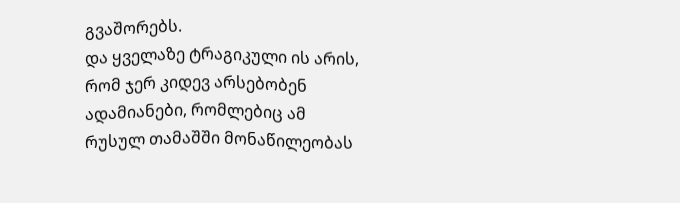გვაშორებს.
და ყველაზე ტრაგიკული ის არის, რომ ჯერ კიდევ არსებობენ ადამიანები, რომლებიც ამ რუსულ თამაშში მონაწილეობას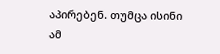აპირებენ. თუმცა ისინი ამ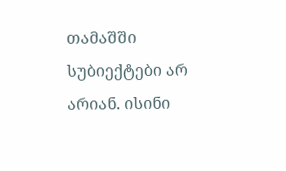თამაშში სუბიექტები არ არიან. ისინი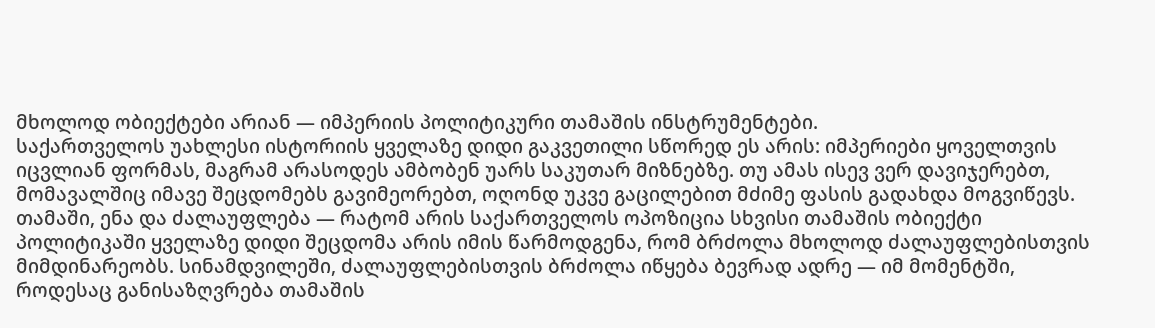მხოლოდ ობიექტები არიან — იმპერიის პოლიტიკური თამაშის ინსტრუმენტები.
საქართველოს უახლესი ისტორიის ყველაზე დიდი გაკვეთილი სწორედ ეს არის: იმპერიები ყოველთვის იცვლიან ფორმას, მაგრამ არასოდეს ამბობენ უარს საკუთარ მიზნებზე. თუ ამას ისევ ვერ დავიჯერებთ, მომავალშიც იმავე შეცდომებს გავიმეორებთ, ოღონდ უკვე გაცილებით მძიმე ფასის გადახდა მოგვიწევს.
თამაში, ენა და ძალაუფლება — რატომ არის საქართველოს ოპოზიცია სხვისი თამაშის ობიექტი
პოლიტიკაში ყველაზე დიდი შეცდომა არის იმის წარმოდგენა, რომ ბრძოლა მხოლოდ ძალაუფლებისთვის მიმდინარეობს. სინამდვილეში, ძალაუფლებისთვის ბრძოლა იწყება ბევრად ადრე — იმ მომენტში, როდესაც განისაზღვრება თამაშის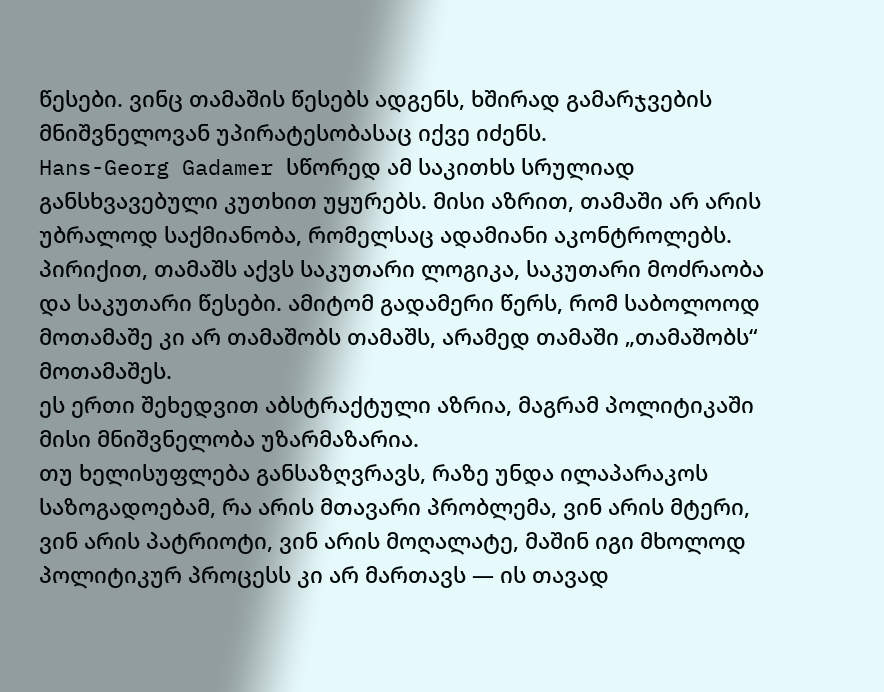წესები. ვინც თამაშის წესებს ადგენს, ხშირად გამარჯვების მნიშვნელოვან უპირატესობასაც იქვე იძენს.
Hans-Georg Gadamer სწორედ ამ საკითხს სრულიად განსხვავებული კუთხით უყურებს. მისი აზრით, თამაში არ არის უბრალოდ საქმიანობა, რომელსაც ადამიანი აკონტროლებს. პირიქით, თამაშს აქვს საკუთარი ლოგიკა, საკუთარი მოძრაობა და საკუთარი წესები. ამიტომ გადამერი წერს, რომ საბოლოოდ მოთამაშე კი არ თამაშობს თამაშს, არამედ თამაში „თამაშობს“ მოთამაშეს.
ეს ერთი შეხედვით აბსტრაქტული აზრია, მაგრამ პოლიტიკაში მისი მნიშვნელობა უზარმაზარია.
თუ ხელისუფლება განსაზღვრავს, რაზე უნდა ილაპარაკოს საზოგადოებამ, რა არის მთავარი პრობლემა, ვინ არის მტერი, ვინ არის პატრიოტი, ვინ არის მოღალატე, მაშინ იგი მხოლოდ პოლიტიკურ პროცესს კი არ მართავს — ის თავად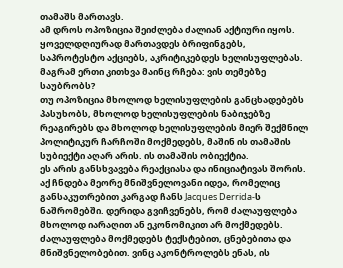თამაშს მართავს.
ამ დროს ოპოზიცია შეიძლება ძალიან აქტიური იყოს. ყოველდღიურად მართავდეს ბრიფინგებს, საპროტესტო აქციებს, აკრიტიკებდეს ხელისუფლებას. მაგრამ ერთი კითხვა მაინც რჩება: ვის თემებზე საუბრობს?
თუ ოპოზიცია მხოლოდ ხელისუფლების განცხადებებს პასუხობს, მხოლოდ ხელისუფლების ნაბიჯებზე რეაგირებს და მხოლოდ ხელისუფლების მიერ შექმნილ პოლიტიკურ ჩარჩოში მოქმედებს, მაშინ ის თამაშის სუბიექტი აღარ არის. ის თამაშის ობიექტია.
ეს არის განსხვავება რეაქციასა და ინიციატივას შორის.
აქ ჩნდება მეორე მნიშვნელოვანი იდეა, რომელიც განსაკუთრებით კარგად ჩანს Jacques Derrida-ს ნაშრომებში. დერიდა გვიჩვენებს, რომ ძალაუფლება მხოლოდ იარაღით ან ეკონომიკით არ მოქმედებს. ძალაუფლება მოქმედებს ტექსტებით, ცნებებითა და მნიშვნელობებით. ვინც აკონტროლებს ენას, ის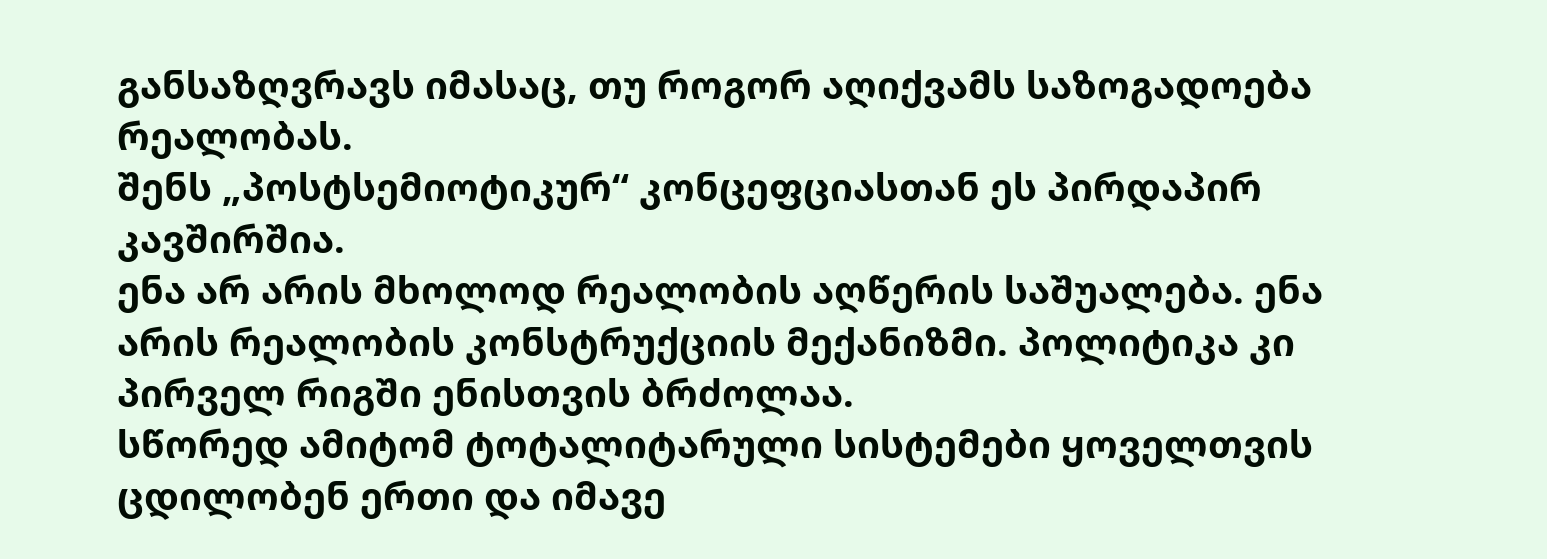განსაზღვრავს იმასაც, თუ როგორ აღიქვამს საზოგადოება რეალობას.
შენს „პოსტსემიოტიკურ“ კონცეფციასთან ეს პირდაპირ კავშირშია.
ენა არ არის მხოლოდ რეალობის აღწერის საშუალება. ენა არის რეალობის კონსტრუქციის მექანიზმი. პოლიტიკა კი პირველ რიგში ენისთვის ბრძოლაა.
სწორედ ამიტომ ტოტალიტარული სისტემები ყოველთვის ცდილობენ ერთი და იმავე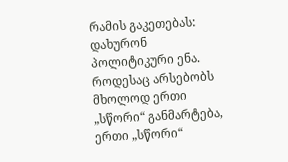რამის გაკეთებას: დახურონ პოლიტიკური ენა. როდესაც არსებობს მხოლოდ ერთი „სწორი“ განმარტება, ერთი „სწორი“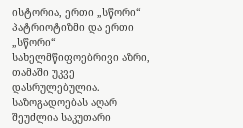ისტორია, ერთი „სწორი“ პატრიოტიზმი და ერთი „სწორი“ სახელმწიფოებრივი აზრი, თამაში უკვე დასრულებულია. საზოგადოებას აღარ შეუძლია საკუთარი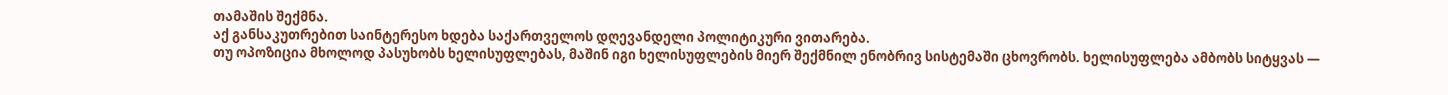თამაშის შექმნა.
აქ განსაკუთრებით საინტერესო ხდება საქართველოს დღევანდელი პოლიტიკური ვითარება.
თუ ოპოზიცია მხოლოდ პასუხობს ხელისუფლებას, მაშინ იგი ხელისუფლების მიერ შექმნილ ენობრივ სისტემაში ცხოვრობს. ხელისუფლება ამბობს სიტყვას —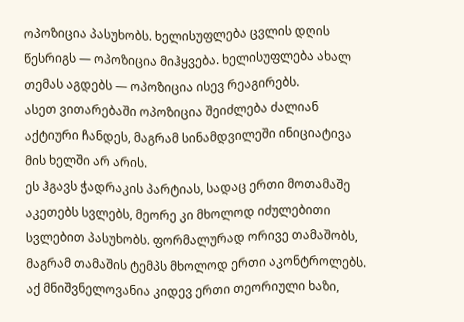ოპოზიცია პასუხობს. ხელისუფლება ცვლის დღის წესრიგს — ოპოზიცია მიჰყვება. ხელისუფლება ახალ თემას აგდებს — ოპოზიცია ისევ რეაგირებს.
ასეთ ვითარებაში ოპოზიცია შეიძლება ძალიან აქტიური ჩანდეს, მაგრამ სინამდვილეში ინიციატივა მის ხელში არ არის.
ეს ჰგავს ჭადრაკის პარტიას, სადაც ერთი მოთამაშე აკეთებს სვლებს, მეორე კი მხოლოდ იძულებითი სვლებით პასუხობს. ფორმალურად ორივე თამაშობს, მაგრამ თამაშის ტემპს მხოლოდ ერთი აკონტროლებს.
აქ მნიშვნელოვანია კიდევ ერთი თეორიული ხაზი,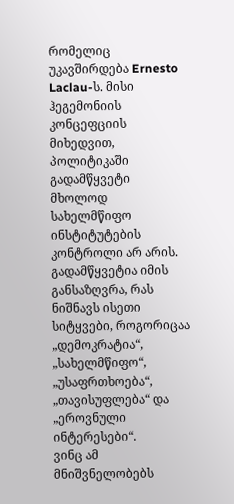რომელიც უკავშირდება Ernesto Laclau-ს. მისი ჰეგემონიის კონცეფციის მიხედვით, პოლიტიკაში გადამწყვეტი მხოლოდ სახელმწიფო ინსტიტუტების კონტროლი არ არის. გადამწყვეტია იმის განსაზღვრა, რას ნიშნავს ისეთი სიტყვები, როგორიცაა „დემოკრატია“, „სახელმწიფო“, „უსაფრთხოება“, „თავისუფლება“ და „ეროვნული ინტერესები“.
ვინც ამ მნიშვნელობებს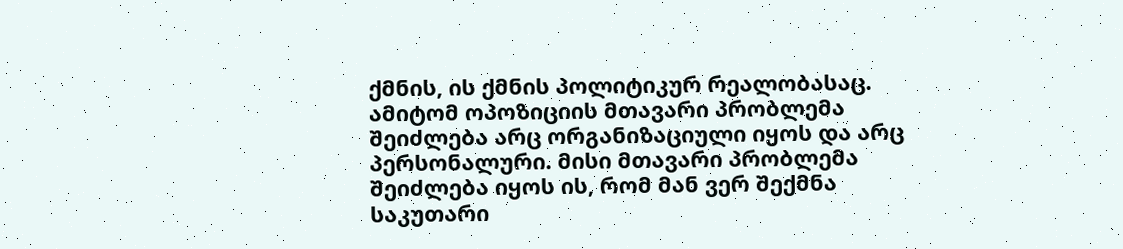ქმნის, ის ქმნის პოლიტიკურ რეალობასაც.
ამიტომ ოპოზიციის მთავარი პრობლემა შეიძლება არც ორგანიზაციული იყოს და არც პერსონალური. მისი მთავარი პრობლემა შეიძლება იყოს ის, რომ მან ვერ შექმნა საკუთარი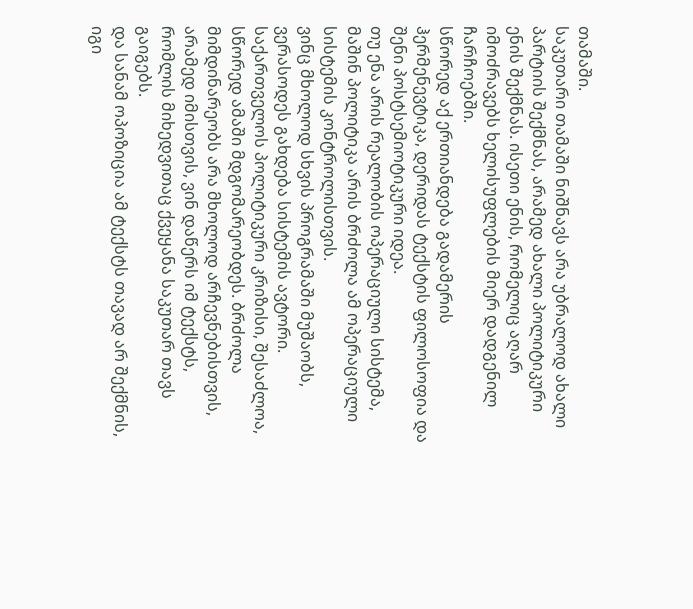თამაში.
საკუთარი თამაში ნიშნავს არა უბრალოდ ახალი პარტიის შექმნას, არამედ ახალი პოლიტიკური ენის შექმნას. ისეთი ენის, რომელიც აღარ იმოძრავებს ხელისუფლების მიერ დადგენილ ჩარჩოებში.
სწორედ აქ ერთიანდება გადამერის ჰერმენევტიკა, დერიდას ტექსტის ფილოსოფია და შენი პოსტსემიოტიკური იდეა.
თუ ენა არის რეალობის ოპერაციული სისტემა, მაშინ პოლიტიკა არის ბრძოლა ამ ოპერაციული სისტემის კონტროლისთვის.
ვინც მხოლოდ სხვის პროგრამაში მუშაობს, ვერასოდეს გახდება სისტემის ავტორი.
საქართველოს პოლიტიკური კრიზისი, შესაძლოა, სწორედ ამაში მდგომარეობდეს. ბრძოლა მიმდინარეობს არა მხოლოდ არჩევნებისთვის, არამედ იმისთვის, ვინ დაწერს იმ ტექსტს, რომლის მიხედვითაც ქვეყანა საკუთარ თავს გაიგებს.
და სანამ ოპოზიცია ამ ტექსტს თავად არ შექმნის, იგი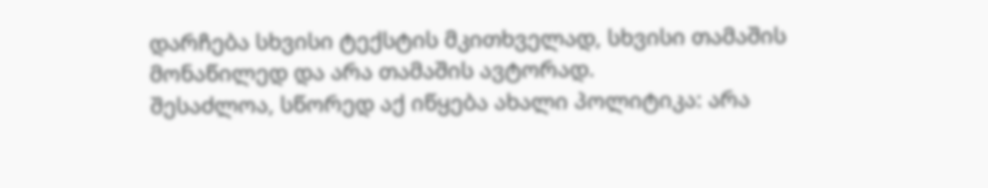დარჩება სხვისი ტექსტის მკითხველად, სხვისი თამაშის მონაწილედ და არა თამაშის ავტორად.
შესაძლოა, სწორედ აქ იწყება ახალი პოლიტიკა: არა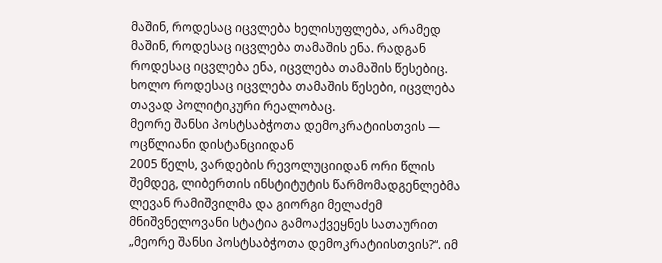მაშინ, როდესაც იცვლება ხელისუფლება, არამედ მაშინ, როდესაც იცვლება თამაშის ენა. რადგან როდესაც იცვლება ენა, იცვლება თამაშის წესებიც. ხოლო როდესაც იცვლება თამაშის წესები, იცვლება თავად პოლიტიკური რეალობაც.
მეორე შანსი პოსტსაბჭოთა დემოკრატიისთვის — ოცწლიანი დისტანციიდან
2005 წელს, ვარდების რევოლუციიდან ორი წლის შემდეგ, ლიბერთის ინსტიტუტის წარმომადგენლებმა ლევან რამიშვილმა და გიორგი მელაძემ მნიშვნელოვანი სტატია გამოაქვეყნეს სათაურით „მეორე შანსი პოსტსაბჭოთა დემოკრატიისთვის?“. იმ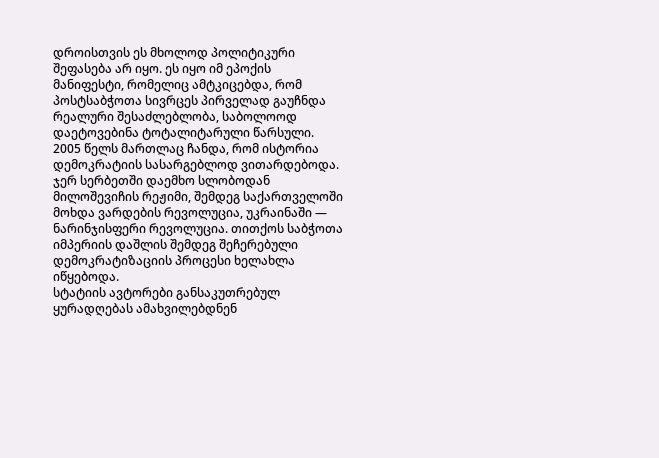დროისთვის ეს მხოლოდ პოლიტიკური შეფასება არ იყო. ეს იყო იმ ეპოქის მანიფესტი, რომელიც ამტკიცებდა, რომ პოსტსაბჭოთა სივრცეს პირველად გაუჩნდა რეალური შესაძლებლობა, საბოლოოდ დაეტოვებინა ტოტალიტარული წარსული.
2005 წელს მართლაც ჩანდა, რომ ისტორია დემოკრატიის სასარგებლოდ ვითარდებოდა. ჯერ სერბეთში დაემხო სლობოდან მილოშევიჩის რეჟიმი, შემდეგ საქართველოში მოხდა ვარდების რევოლუცია, უკრაინაში — ნარინჯისფერი რევოლუცია. თითქოს საბჭოთა იმპერიის დაშლის შემდეგ შეჩერებული დემოკრატიზაციის პროცესი ხელახლა იწყებოდა.
სტატიის ავტორები განსაკუთრებულ ყურადღებას ამახვილებდნენ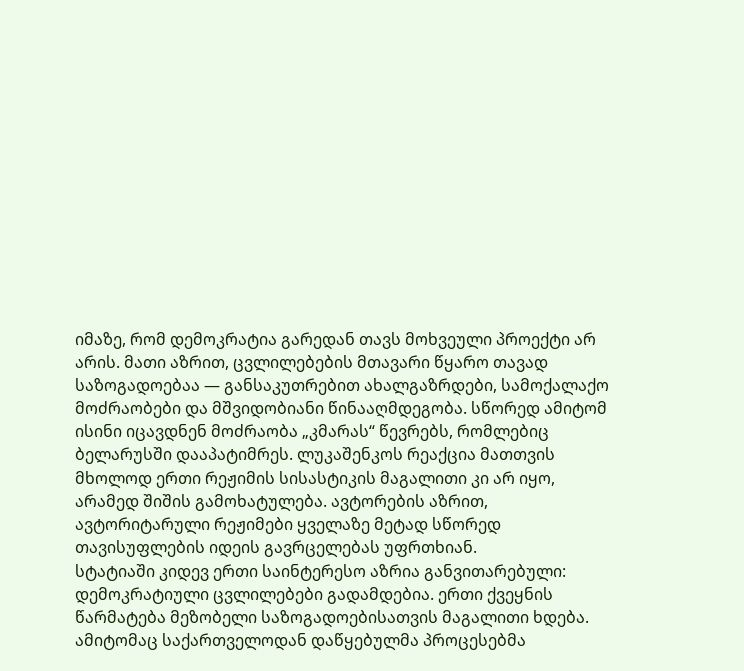იმაზე, რომ დემოკრატია გარედან თავს მოხვეული პროექტი არ არის. მათი აზრით, ცვლილებების მთავარი წყარო თავად საზოგადოებაა — განსაკუთრებით ახალგაზრდები, სამოქალაქო მოძრაობები და მშვიდობიანი წინააღმდეგობა. სწორედ ამიტომ ისინი იცავდნენ მოძრაობა „კმარას“ წევრებს, რომლებიც ბელარუსში დააპატიმრეს. ლუკაშენკოს რეაქცია მათთვის მხოლოდ ერთი რეჟიმის სისასტიკის მაგალითი კი არ იყო, არამედ შიშის გამოხატულება. ავტორების აზრით, ავტორიტარული რეჟიმები ყველაზე მეტად სწორედ თავისუფლების იდეის გავრცელებას უფრთხიან.
სტატიაში კიდევ ერთი საინტერესო აზრია განვითარებული: დემოკრატიული ცვლილებები გადამდებია. ერთი ქვეყნის წარმატება მეზობელი საზოგადოებისათვის მაგალითი ხდება. ამიტომაც საქართველოდან დაწყებულმა პროცესებმა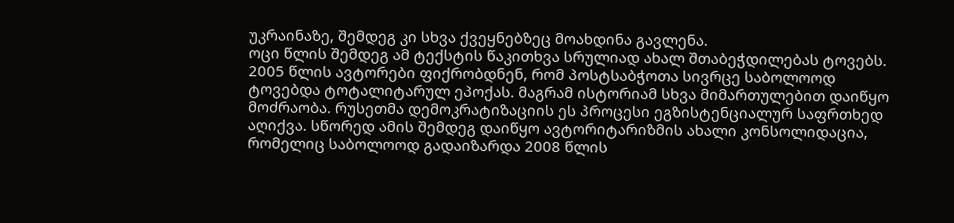უკრაინაზე, შემდეგ კი სხვა ქვეყნებზეც მოახდინა გავლენა.
ოცი წლის შემდეგ ამ ტექსტის წაკითხვა სრულიად ახალ შთაბეჭდილებას ტოვებს.
2005 წლის ავტორები ფიქრობდნენ, რომ პოსტსაბჭოთა სივრცე საბოლოოდ ტოვებდა ტოტალიტარულ ეპოქას. მაგრამ ისტორიამ სხვა მიმართულებით დაიწყო მოძრაობა. რუსეთმა დემოკრატიზაციის ეს პროცესი ეგზისტენციალურ საფრთხედ აღიქვა. სწორედ ამის შემდეგ დაიწყო ავტორიტარიზმის ახალი კონსოლიდაცია, რომელიც საბოლოოდ გადაიზარდა 2008 წლის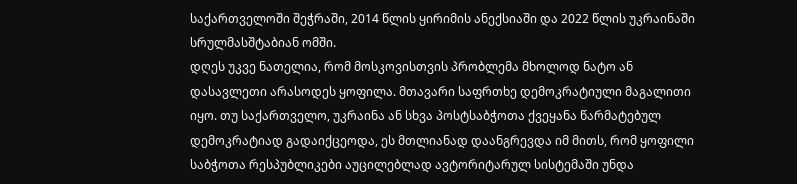საქართველოში შეჭრაში, 2014 წლის ყირიმის ანექსიაში და 2022 წლის უკრაინაში სრულმასშტაბიან ომში.
დღეს უკვე ნათელია, რომ მოსკოვისთვის პრობლემა მხოლოდ ნატო ან დასავლეთი არასოდეს ყოფილა. მთავარი საფრთხე დემოკრატიული მაგალითი იყო. თუ საქართველო, უკრაინა ან სხვა პოსტსაბჭოთა ქვეყანა წარმატებულ დემოკრატიად გადაიქცეოდა, ეს მთლიანად დაანგრევდა იმ მითს, რომ ყოფილი საბჭოთა რესპუბლიკები აუცილებლად ავტორიტარულ სისტემაში უნდა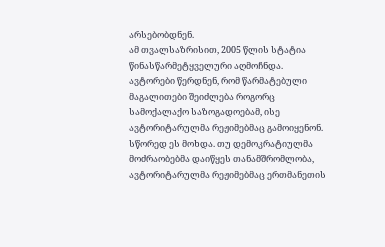არსებობდნენ.
ამ თვალსაზრისით, 2005 წლის სტატია წინასწარმეტყველური აღმოჩნდა. ავტორები წერდნენ, რომ წარმატებული მაგალითები შეიძლება როგორც სამოქალაქო საზოგადოებამ, ისე ავტორიტარულმა რეჟიმებმაც გამოიყენონ. სწორედ ეს მოხდა. თუ დემოკრატიულმა მოძრაობებმა დაიწყეს თანამშრომლობა, ავტორიტარულმა რეჟიმებმაც ერთმანეთის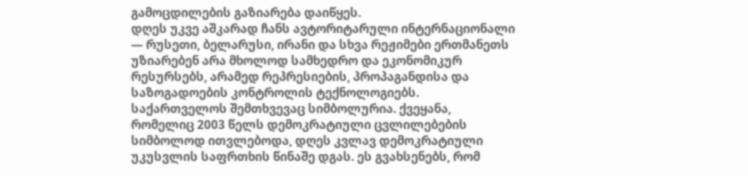გამოცდილების გაზიარება დაიწყეს.
დღეს უკვე აშკარად ჩანს ავტორიტარული ინტერნაციონალი — რუსეთი, ბელარუსი, ირანი და სხვა რეჟიმები ერთმანეთს უზიარებენ არა მხოლოდ სამხედრო და ეკონომიკურ რესურსებს, არამედ რეპრესიების, პროპაგანდისა და საზოგადოების კონტროლის ტექნოლოგიებს.
საქართველოს შემთხვევაც სიმბოლურია. ქვეყანა, რომელიც 2003 წელს დემოკრატიული ცვლილებების სიმბოლოდ ითვლებოდა, დღეს კვლავ დემოკრატიული უკუსვლის საფრთხის წინაშე დგას. ეს გვახსენებს, რომ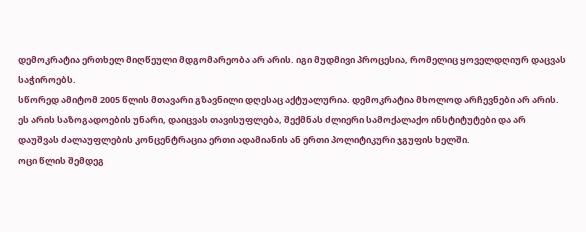დემოკრატია ერთხელ მიღწეული მდგომარეობა არ არის. იგი მუდმივი პროცესია, რომელიც ყოველდღიურ დაცვას საჭიროებს.
სწორედ ამიტომ 2005 წლის მთავარი გზავნილი დღესაც აქტუალურია. დემოკრატია მხოლოდ არჩევნები არ არის. ეს არის საზოგადოების უნარი, დაიცვას თავისუფლება, შექმნას ძლიერი სამოქალაქო ინსტიტუტები და არ დაუშვას ძალაუფლების კონცენტრაცია ერთი ადამიანის ან ერთი პოლიტიკური ჯგუფის ხელში.
ოცი წლის შემდეგ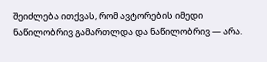შეიძლება ითქვას, რომ ავტორების იმედი ნაწილობრივ გამართლდა და ნაწილობრივ — არა.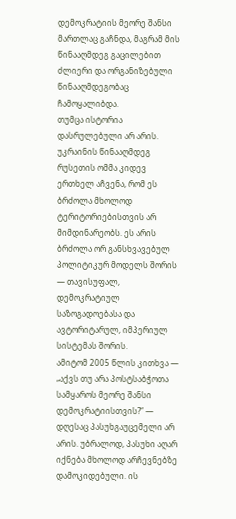დემოკრატიის მეორე შანსი მართლაც გაჩნდა, მაგრამ მის წინააღმდეგ გაცილებით ძლიერი და ორგანიზებული წინააღმდეგობაც ჩამოყალიბდა.
თუმცა ისტორია დასრულებული არ არის. უკრაინის წინააღმდეგ რუსეთის ომმა კიდევ ერთხელ აჩვენა, რომ ეს ბრძოლა მხოლოდ ტერიტორიებისთვის არ მიმდინარეობს. ეს არის ბრძოლა ორ განსხვავებულ პოლიტიკურ მოდელს შორის — თავისუფალ, დემოკრატიულ საზოგადოებასა და ავტორიტარულ, იმპერიულ სისტემას შორის.
ამიტომ 2005 წლის კითხვა — „აქვს თუ არა პოსტსაბჭოთა სამყაროს მეორე შანსი დემოკრატიისთვის?“ — დღესაც პასუხგაუცემელი არ არის. უბრალოდ, პასუხი აღარ იქნება მხოლოდ არჩევნებზე დამოკიდებული. ის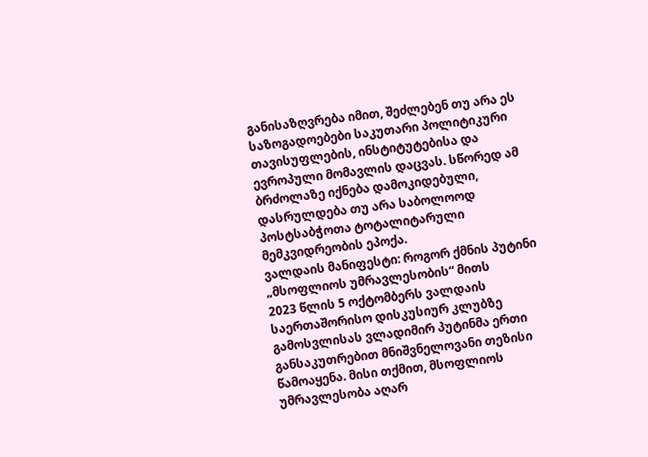განისაზღვრება იმით, შეძლებენ თუ არა ეს საზოგადოებები საკუთარი პოლიტიკური თავისუფლების, ინსტიტუტებისა და ევროპული მომავლის დაცვას. სწორედ ამ ბრძოლაზე იქნება დამოკიდებული, დასრულდება თუ არა საბოლოოდ პოსტსაბჭოთა ტოტალიტარული მემკვიდრეობის ეპოქა.
ვალდაის მანიფესტი: როგორ ქმნის პუტინი „მსოფლიოს უმრავლესობის“ მითს
2023 წლის 5 ოქტომბერს ვალდაის საერთაშორისო დისკუსიურ კლუბზე გამოსვლისას ვლადიმირ პუტინმა ერთი განსაკუთრებით მნიშვნელოვანი თეზისი წამოაყენა. მისი თქმით, მსოფლიოს უმრავლესობა აღარ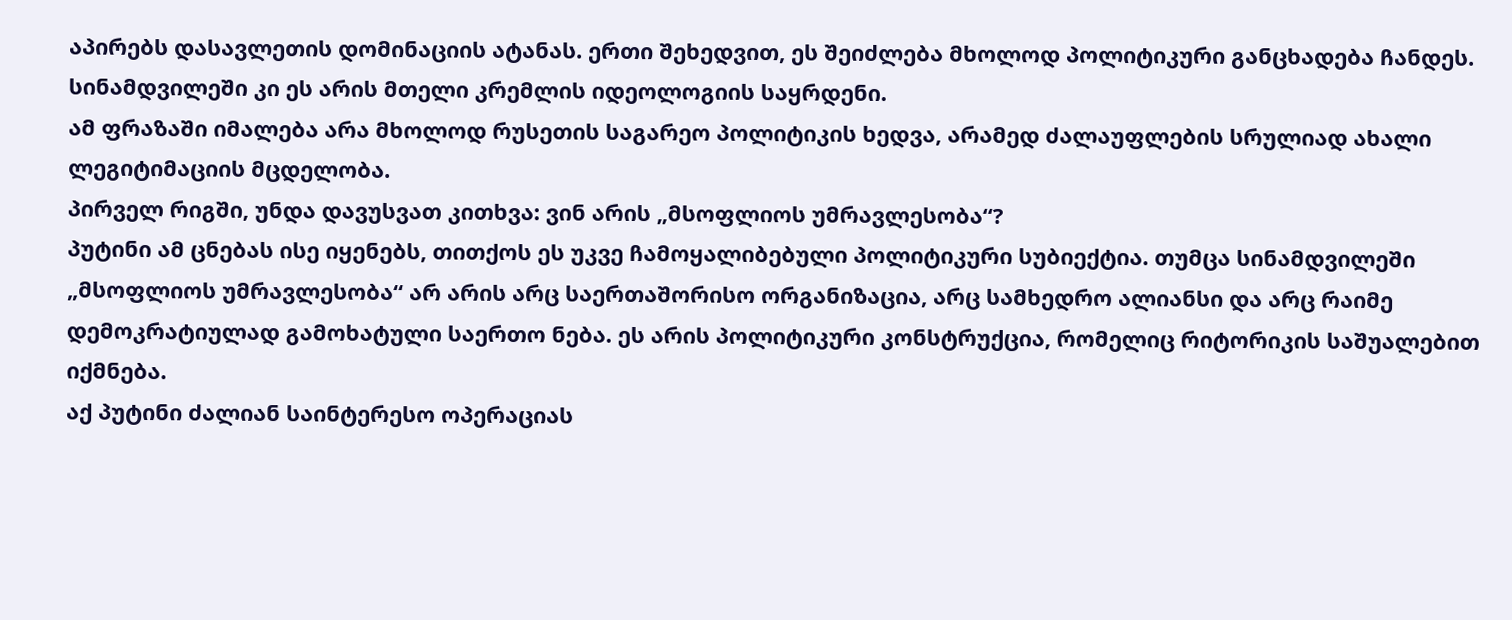აპირებს დასავლეთის დომინაციის ატანას. ერთი შეხედვით, ეს შეიძლება მხოლოდ პოლიტიკური განცხადება ჩანდეს. სინამდვილეში კი ეს არის მთელი კრემლის იდეოლოგიის საყრდენი.
ამ ფრაზაში იმალება არა მხოლოდ რუსეთის საგარეო პოლიტიკის ხედვა, არამედ ძალაუფლების სრულიად ახალი ლეგიტიმაციის მცდელობა.
პირველ რიგში, უნდა დავუსვათ კითხვა: ვინ არის „მსოფლიოს უმრავლესობა“?
პუტინი ამ ცნებას ისე იყენებს, თითქოს ეს უკვე ჩამოყალიბებული პოლიტიკური სუბიექტია. თუმცა სინამდვილეში „მსოფლიოს უმრავლესობა“ არ არის არც საერთაშორისო ორგანიზაცია, არც სამხედრო ალიანსი და არც რაიმე დემოკრატიულად გამოხატული საერთო ნება. ეს არის პოლიტიკური კონსტრუქცია, რომელიც რიტორიკის საშუალებით იქმნება.
აქ პუტინი ძალიან საინტერესო ოპერაციას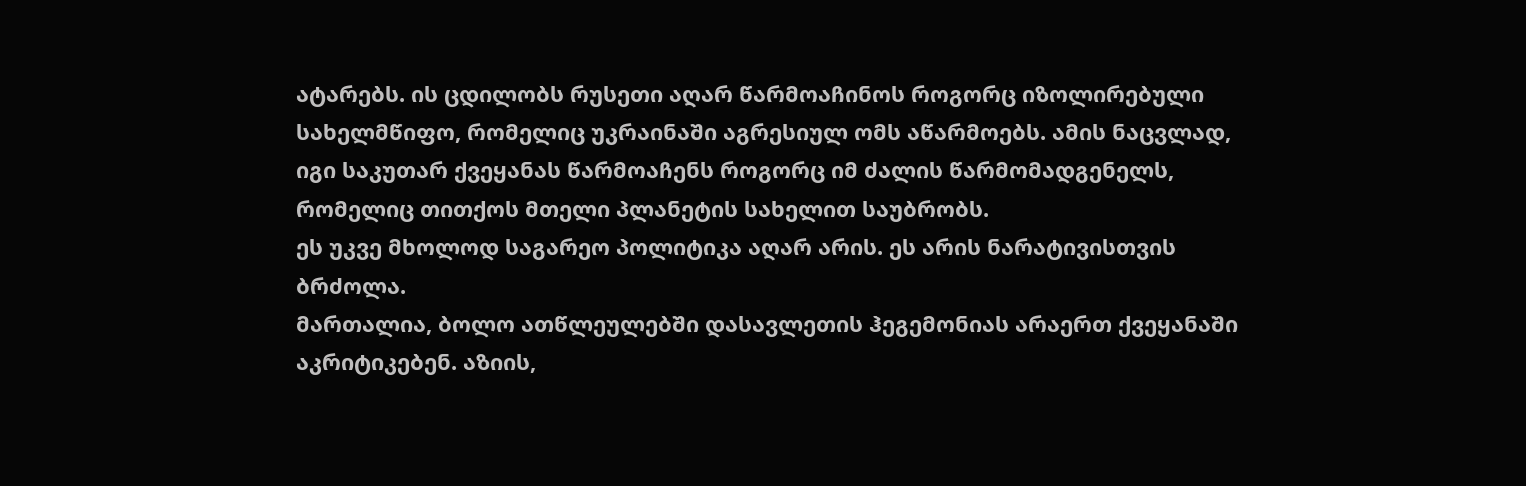ატარებს. ის ცდილობს რუსეთი აღარ წარმოაჩინოს როგორც იზოლირებული სახელმწიფო, რომელიც უკრაინაში აგრესიულ ომს აწარმოებს. ამის ნაცვლად, იგი საკუთარ ქვეყანას წარმოაჩენს როგორც იმ ძალის წარმომადგენელს, რომელიც თითქოს მთელი პლანეტის სახელით საუბრობს.
ეს უკვე მხოლოდ საგარეო პოლიტიკა აღარ არის. ეს არის ნარატივისთვის ბრძოლა.
მართალია, ბოლო ათწლეულებში დასავლეთის ჰეგემონიას არაერთ ქვეყანაში აკრიტიკებენ. აზიის,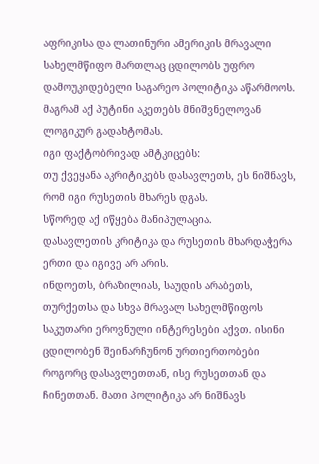აფრიკისა და ლათინური ამერიკის მრავალი სახელმწიფო მართლაც ცდილობს უფრო დამოუკიდებელი საგარეო პოლიტიკა აწარმოოს. მაგრამ აქ პუტინი აკეთებს მნიშვნელოვან ლოგიკურ გადახტომას.
იგი ფაქტობრივად ამტკიცებს:
თუ ქვეყანა აკრიტიკებს დასავლეთს, ეს ნიშნავს, რომ იგი რუსეთის მხარეს დგას.
სწორედ აქ იწყება მანიპულაცია.
დასავლეთის კრიტიკა და რუსეთის მხარდაჭერა ერთი და იგივე არ არის.
ინდოეთს, ბრაზილიას, საუდის არაბეთს, თურქეთსა და სხვა მრავალ სახელმწიფოს საკუთარი ეროვნული ინტერესები აქვთ. ისინი ცდილობენ შეინარჩუნონ ურთიერთობები როგორც დასავლეთთან, ისე რუსეთთან და ჩინეთთან. მათი პოლიტიკა არ ნიშნავს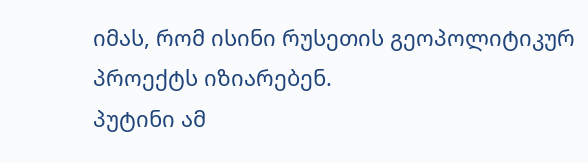იმას, რომ ისინი რუსეთის გეოპოლიტიკურ პროექტს იზიარებენ.
პუტინი ამ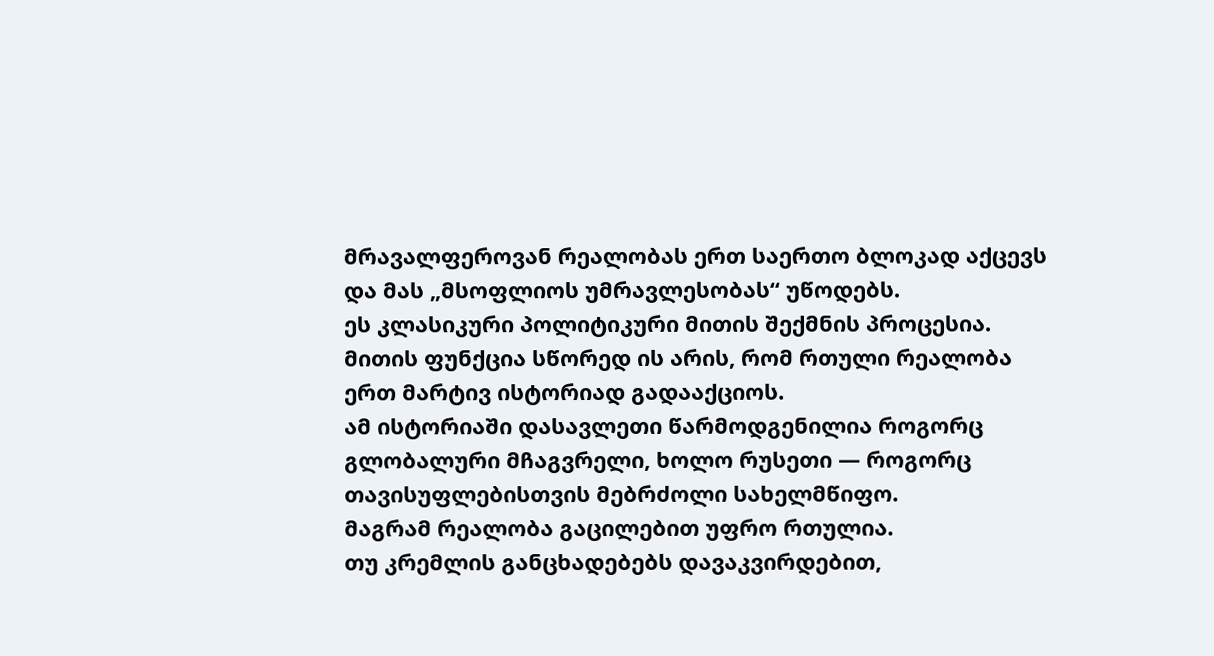მრავალფეროვან რეალობას ერთ საერთო ბლოკად აქცევს და მას „მსოფლიოს უმრავლესობას“ უწოდებს.
ეს კლასიკური პოლიტიკური მითის შექმნის პროცესია.
მითის ფუნქცია სწორედ ის არის, რომ რთული რეალობა ერთ მარტივ ისტორიად გადააქციოს.
ამ ისტორიაში დასავლეთი წარმოდგენილია როგორც გლობალური მჩაგვრელი, ხოლო რუსეთი — როგორც თავისუფლებისთვის მებრძოლი სახელმწიფო.
მაგრამ რეალობა გაცილებით უფრო რთულია.
თუ კრემლის განცხადებებს დავაკვირდებით,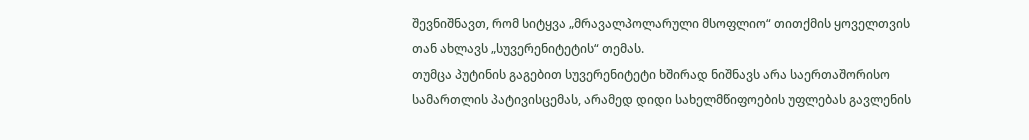შევნიშნავთ, რომ სიტყვა „მრავალპოლარული მსოფლიო“ თითქმის ყოველთვის თან ახლავს „სუვერენიტეტის“ თემას.
თუმცა პუტინის გაგებით სუვერენიტეტი ხშირად ნიშნავს არა საერთაშორისო სამართლის პატივისცემას, არამედ დიდი სახელმწიფოების უფლებას გავლენის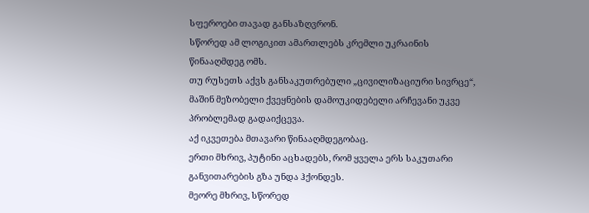სფეროები თავად განსაზღვრონ.
სწორედ ამ ლოგიკით ამართლებს კრემლი უკრაინის წინააღმდეგ ომს.
თუ რუსეთს აქვს განსაკუთრებული „ცივილიზაციური სივრცე“, მაშინ მეზობელი ქვეყნების დამოუკიდებელი არჩევანი უკვე პრობლემად გადაიქცევა.
აქ იკვეთება მთავარი წინააღმდეგობაც.
ერთი მხრივ, პუტინი აცხადებს, რომ ყველა ერს საკუთარი განვითარების გზა უნდა ჰქონდეს.
მეორე მხრივ, სწორედ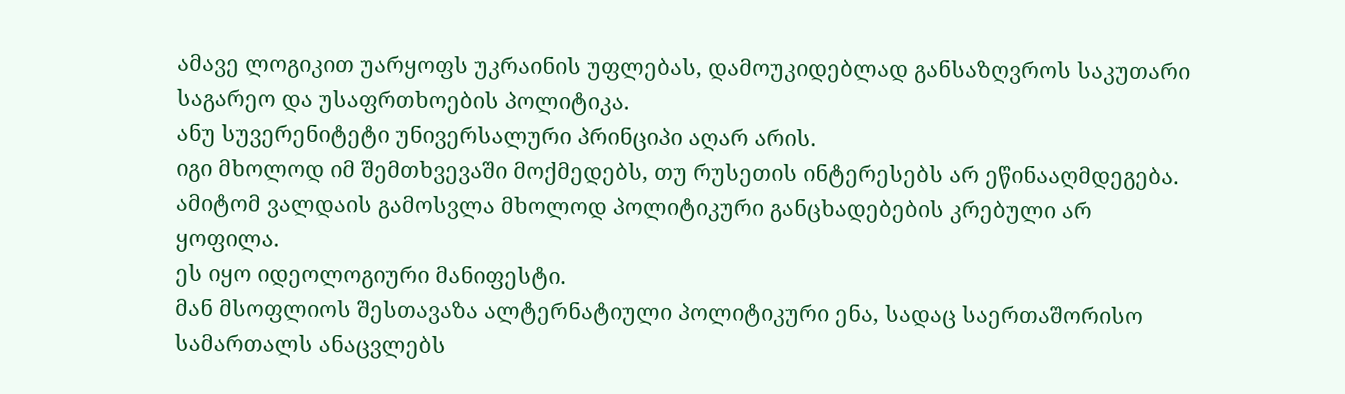ამავე ლოგიკით უარყოფს უკრაინის უფლებას, დამოუკიდებლად განსაზღვროს საკუთარი საგარეო და უსაფრთხოების პოლიტიკა.
ანუ სუვერენიტეტი უნივერსალური პრინციპი აღარ არის.
იგი მხოლოდ იმ შემთხვევაში მოქმედებს, თუ რუსეთის ინტერესებს არ ეწინააღმდეგება.
ამიტომ ვალდაის გამოსვლა მხოლოდ პოლიტიკური განცხადებების კრებული არ ყოფილა.
ეს იყო იდეოლოგიური მანიფესტი.
მან მსოფლიოს შესთავაზა ალტერნატიული პოლიტიკური ენა, სადაც საერთაშორისო სამართალს ანაცვლებს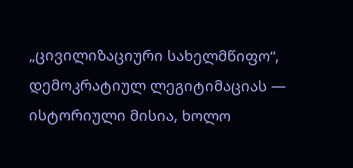„ცივილიზაციური სახელმწიფო“, დემოკრატიულ ლეგიტიმაციას — ისტორიული მისია, ხოლო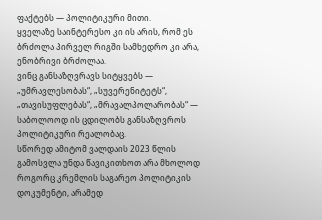ფაქტებს — პოლიტიკური მითი.
ყველაზე საინტერესო კი ის არის, რომ ეს ბრძოლა პირველ რიგში სამხედრო კი არა, ენობრივი ბრძოლაა.
ვინც განსაზღვრავს სიტყვებს — „უმრავლესობას“, „სუვერენიტეტს“, „თავისუფლებას“, „მრავალპოლარობას“ — საბოლოოდ ის ცდილობს განსაზღვროს პოლიტიკური რეალობაც.
სწორედ ამიტომ ვალდაის 2023 წლის გამოსვლა უნდა წავიკითხოთ არა მხოლოდ როგორც კრემლის საგარეო პოლიტიკის დოკუმენტი, არამედ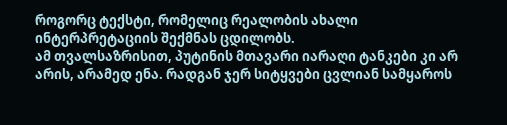როგორც ტექსტი, რომელიც რეალობის ახალი ინტერპრეტაციის შექმნას ცდილობს.
ამ თვალსაზრისით, პუტინის მთავარი იარაღი ტანკები კი არ არის, არამედ ენა. რადგან ჯერ სიტყვები ცვლიან სამყაროს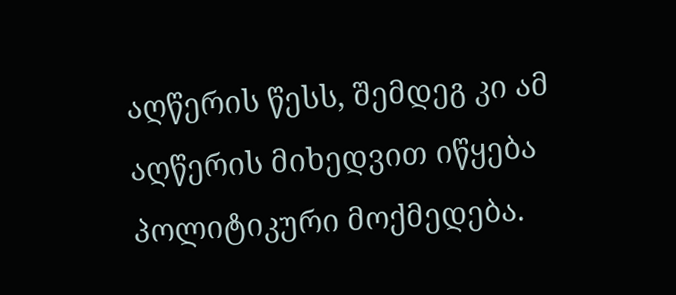აღწერის წესს, შემდეგ კი ამ აღწერის მიხედვით იწყება პოლიტიკური მოქმედება.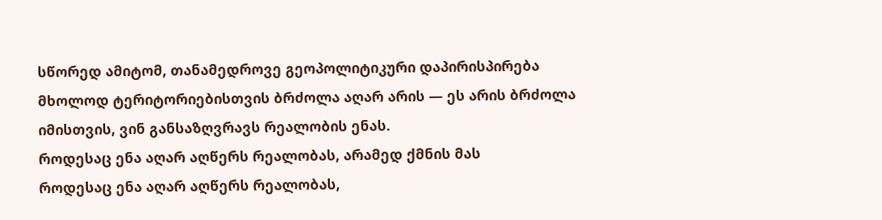სწორედ ამიტომ, თანამედროვე გეოპოლიტიკური დაპირისპირება მხოლოდ ტერიტორიებისთვის ბრძოლა აღარ არის — ეს არის ბრძოლა იმისთვის, ვინ განსაზღვრავს რეალობის ენას.
როდესაც ენა აღარ აღწერს რეალობას, არამედ ქმნის მას
როდესაც ენა აღარ აღწერს რეალობას,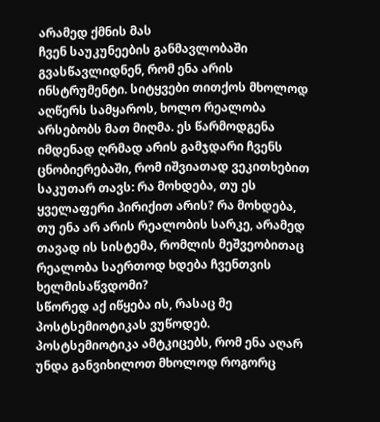არამედ ქმნის მას
ჩვენ საუკუნეების განმავლობაში გვასწავლიდნენ, რომ ენა არის ინსტრუმენტი. სიტყვები თითქოს მხოლოდ აღწერს სამყაროს, ხოლო რეალობა არსებობს მათ მიღმა. ეს წარმოდგენა იმდენად ღრმად არის გამჯდარი ჩვენს ცნობიერებაში, რომ იშვიათად ვეკითხებით საკუთარ თავს: რა მოხდება, თუ ეს ყველაფერი პირიქით არის? რა მოხდება, თუ ენა არ არის რეალობის სარკე, არამედ თავად ის სისტემა, რომლის მეშვეობითაც რეალობა საერთოდ ხდება ჩვენთვის ხელმისაწვდომი?
სწორედ აქ იწყება ის, რასაც მე პოსტსემიოტიკას ვუწოდებ.
პოსტსემიოტიკა ამტკიცებს, რომ ენა აღარ უნდა განვიხილოთ მხოლოდ როგორც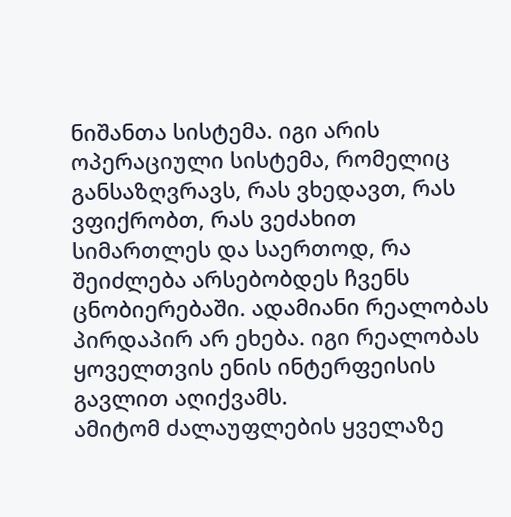ნიშანთა სისტემა. იგი არის ოპერაციული სისტემა, რომელიც განსაზღვრავს, რას ვხედავთ, რას ვფიქრობთ, რას ვეძახით სიმართლეს და საერთოდ, რა შეიძლება არსებობდეს ჩვენს ცნობიერებაში. ადამიანი რეალობას პირდაპირ არ ეხება. იგი რეალობას ყოველთვის ენის ინტერფეისის გავლით აღიქვამს.
ამიტომ ძალაუფლების ყველაზე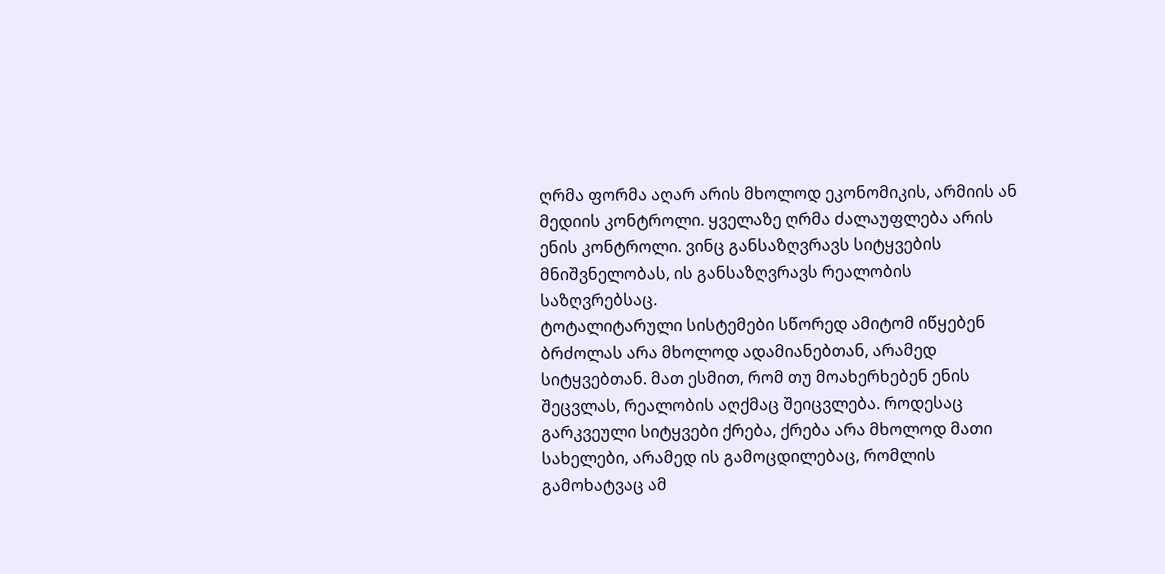ღრმა ფორმა აღარ არის მხოლოდ ეკონომიკის, არმიის ან მედიის კონტროლი. ყველაზე ღრმა ძალაუფლება არის ენის კონტროლი. ვინც განსაზღვრავს სიტყვების მნიშვნელობას, ის განსაზღვრავს რეალობის საზღვრებსაც.
ტოტალიტარული სისტემები სწორედ ამიტომ იწყებენ ბრძოლას არა მხოლოდ ადამიანებთან, არამედ სიტყვებთან. მათ ესმით, რომ თუ მოახერხებენ ენის შეცვლას, რეალობის აღქმაც შეიცვლება. როდესაც გარკვეული სიტყვები ქრება, ქრება არა მხოლოდ მათი სახელები, არამედ ის გამოცდილებაც, რომლის გამოხატვაც ამ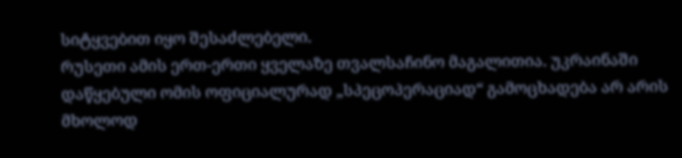სიტყვებით იყო შესაძლებელი.
რუსეთი ამის ერთ-ერთი ყველაზე თვალსაჩინო მაგალითია. უკრაინაში დაწყებული ომის ოფიციალურად „სპეცოპერაციად“ გამოცხადება არ არის მხოლოდ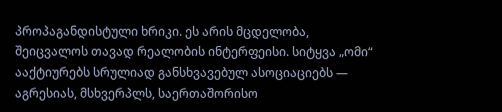პროპაგანდისტული ხრიკი. ეს არის მცდელობა, შეიცვალოს თავად რეალობის ინტერფეისი. სიტყვა „ომი“ ააქტიურებს სრულიად განსხვავებულ ასოციაციებს — აგრესიას, მსხვერპლს, საერთაშორისო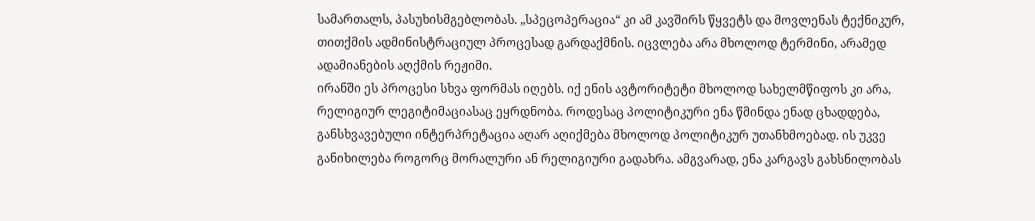სამართალს, პასუხისმგებლობას. „სპეცოპერაცია“ კი ამ კავშირს წყვეტს და მოვლენას ტექნიკურ, თითქმის ადმინისტრაციულ პროცესად გარდაქმნის. იცვლება არა მხოლოდ ტერმინი, არამედ ადამიანების აღქმის რეჟიმი.
ირანში ეს პროცესი სხვა ფორმას იღებს. იქ ენის ავტორიტეტი მხოლოდ სახელმწიფოს კი არა, რელიგიურ ლეგიტიმაციასაც ეყრდნობა. როდესაც პოლიტიკური ენა წმინდა ენად ცხადდება, განსხვავებული ინტერპრეტაცია აღარ აღიქმება მხოლოდ პოლიტიკურ უთანხმოებად. ის უკვე განიხილება როგორც მორალური ან რელიგიური გადახრა. ამგვარად, ენა კარგავს გახსნილობას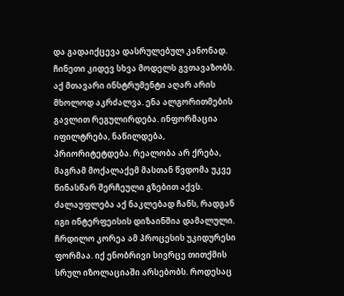და გადაიქცევა დასრულებულ კანონად.
ჩინეთი კიდევ სხვა მოდელს გვთავაზობს. აქ მთავარი ინსტრუმენტი აღარ არის მხოლოდ აკრძალვა. ენა ალგორითმების გავლით რეგულირდება. ინფორმაცია იფილტრება, ნაწილდება, პრიორიტეტდება. რეალობა არ ქრება, მაგრამ მოქალაქემ მასთან წვდომა უკვე წინასწარ შერჩეული გზებით აქვს. ძალაუფლება აქ ნაკლებად ჩანს, რადგან იგი ინტერფეისის დიზაინშია დამალული.
ჩრდილო კორეა ამ პროცესის უკიდურესი ფორმაა. იქ ენობრივი სივრცე თითქმის სრულ იზოლაციაში არსებობს. როდესაც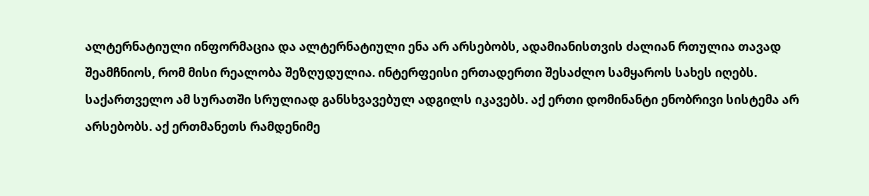ალტერნატიული ინფორმაცია და ალტერნატიული ენა არ არსებობს, ადამიანისთვის ძალიან რთულია თავად შეამჩნიოს, რომ მისი რეალობა შეზღუდულია. ინტერფეისი ერთადერთი შესაძლო სამყაროს სახეს იღებს.
საქართველო ამ სურათში სრულიად განსხვავებულ ადგილს იკავებს. აქ ერთი დომინანტი ენობრივი სისტემა არ არსებობს. აქ ერთმანეთს რამდენიმე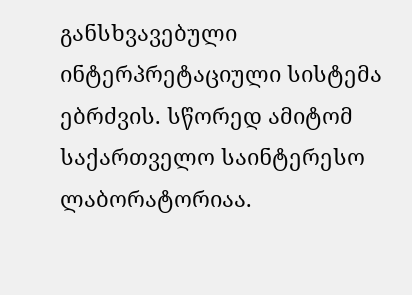განსხვავებული ინტერპრეტაციული სისტემა ებრძვის. სწორედ ამიტომ საქართველო საინტერესო ლაბორატორიაა.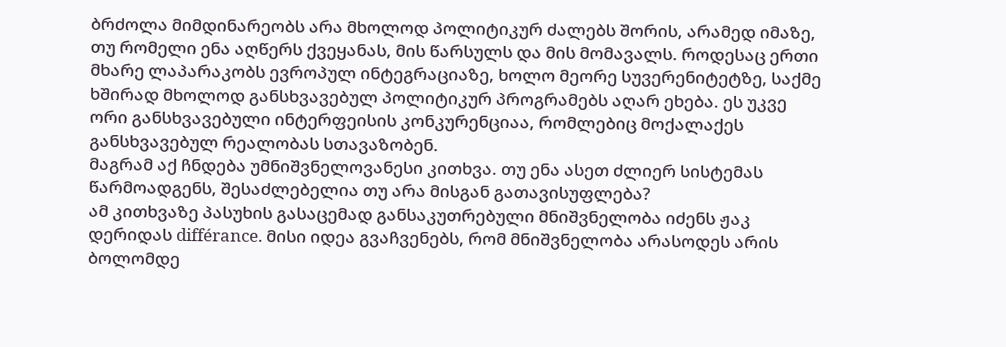ბრძოლა მიმდინარეობს არა მხოლოდ პოლიტიკურ ძალებს შორის, არამედ იმაზე, თუ რომელი ენა აღწერს ქვეყანას, მის წარსულს და მის მომავალს. როდესაც ერთი მხარე ლაპარაკობს ევროპულ ინტეგრაციაზე, ხოლო მეორე სუვერენიტეტზე, საქმე ხშირად მხოლოდ განსხვავებულ პოლიტიკურ პროგრამებს აღარ ეხება. ეს უკვე ორი განსხვავებული ინტერფეისის კონკურენციაა, რომლებიც მოქალაქეს განსხვავებულ რეალობას სთავაზობენ.
მაგრამ აქ ჩნდება უმნიშვნელოვანესი კითხვა. თუ ენა ასეთ ძლიერ სისტემას წარმოადგენს, შესაძლებელია თუ არა მისგან გათავისუფლება?
ამ კითხვაზე პასუხის გასაცემად განსაკუთრებული მნიშვნელობა იძენს ჟაკ დერიდას différance. მისი იდეა გვაჩვენებს, რომ მნიშვნელობა არასოდეს არის ბოლომდე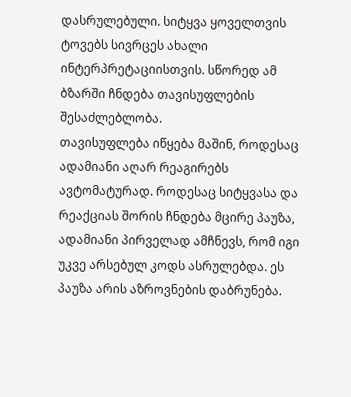დასრულებული. სიტყვა ყოველთვის ტოვებს სივრცეს ახალი ინტერპრეტაციისთვის. სწორედ ამ ბზარში ჩნდება თავისუფლების შესაძლებლობა.
თავისუფლება იწყება მაშინ, როდესაც ადამიანი აღარ რეაგირებს ავტომატურად. როდესაც სიტყვასა და რეაქციას შორის ჩნდება მცირე პაუზა, ადამიანი პირველად ამჩნევს, რომ იგი უკვე არსებულ კოდს ასრულებდა. ეს პაუზა არის აზროვნების დაბრუნება.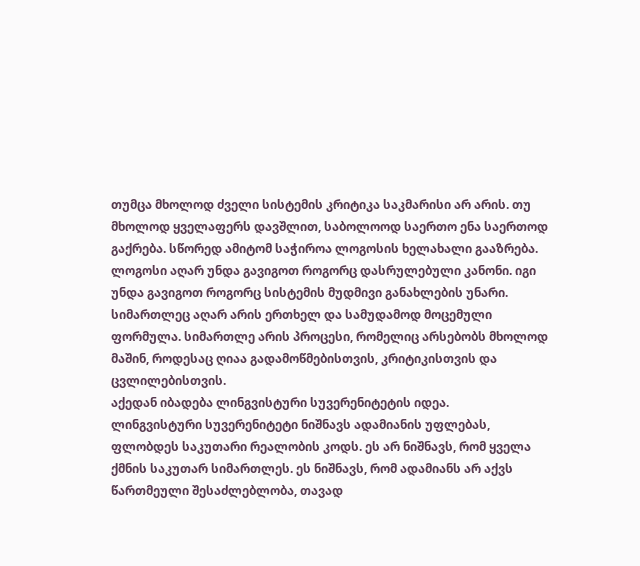თუმცა მხოლოდ ძველი სისტემის კრიტიკა საკმარისი არ არის. თუ მხოლოდ ყველაფერს დავშლით, საბოლოოდ საერთო ენა საერთოდ გაქრება. სწორედ ამიტომ საჭიროა ლოგოსის ხელახალი გააზრება.
ლოგოსი აღარ უნდა გავიგოთ როგორც დასრულებული კანონი. იგი უნდა გავიგოთ როგორც სისტემის მუდმივი განახლების უნარი. სიმართლეც აღარ არის ერთხელ და სამუდამოდ მოცემული ფორმულა. სიმართლე არის პროცესი, რომელიც არსებობს მხოლოდ მაშინ, როდესაც ღიაა გადამოწმებისთვის, კრიტიკისთვის და ცვლილებისთვის.
აქედან იბადება ლინგვისტური სუვერენიტეტის იდეა.
ლინგვისტური სუვერენიტეტი ნიშნავს ადამიანის უფლებას, ფლობდეს საკუთარი რეალობის კოდს. ეს არ ნიშნავს, რომ ყველა ქმნის საკუთარ სიმართლეს. ეს ნიშნავს, რომ ადამიანს არ აქვს წართმეული შესაძლებლობა, თავად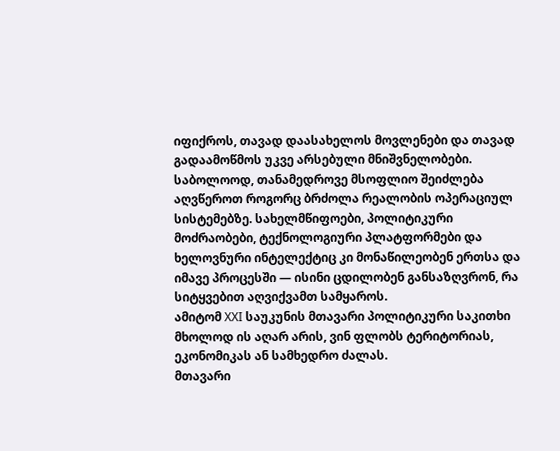იფიქროს, თავად დაასახელოს მოვლენები და თავად გადაამოწმოს უკვე არსებული მნიშვნელობები.
საბოლოოდ, თანამედროვე მსოფლიო შეიძლება აღვწეროთ როგორც ბრძოლა რეალობის ოპერაციულ სისტემებზე. სახელმწიფოები, პოლიტიკური მოძრაობები, ტექნოლოგიური პლატფორმები და ხელოვნური ინტელექტიც კი მონაწილეობენ ერთსა და იმავე პროცესში — ისინი ცდილობენ განსაზღვრონ, რა სიტყვებით აღვიქვამთ სამყაროს.
ამიტომ XXI საუკუნის მთავარი პოლიტიკური საკითხი მხოლოდ ის აღარ არის, ვინ ფლობს ტერიტორიას, ეკონომიკას ან სამხედრო ძალას.
მთავარი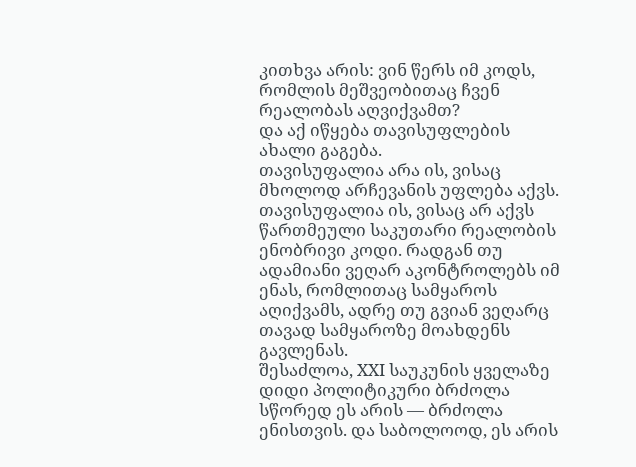კითხვა არის: ვინ წერს იმ კოდს, რომლის მეშვეობითაც ჩვენ რეალობას აღვიქვამთ?
და აქ იწყება თავისუფლების ახალი გაგება.
თავისუფალია არა ის, ვისაც მხოლოდ არჩევანის უფლება აქვს. თავისუფალია ის, ვისაც არ აქვს წართმეული საკუთარი რეალობის ენობრივი კოდი. რადგან თუ ადამიანი ვეღარ აკონტროლებს იმ ენას, რომლითაც სამყაროს აღიქვამს, ადრე თუ გვიან ვეღარც თავად სამყაროზე მოახდენს გავლენას.
შესაძლოა, XXI საუკუნის ყველაზე დიდი პოლიტიკური ბრძოლა სწორედ ეს არის — ბრძოლა ენისთვის. და საბოლოოდ, ეს არის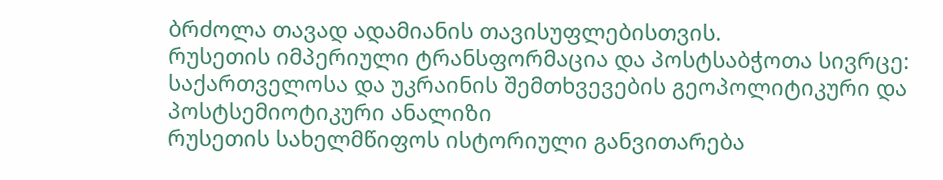ბრძოლა თავად ადამიანის თავისუფლებისთვის.
რუსეთის იმპერიული ტრანსფორმაცია და პოსტსაბჭოთა სივრცე: საქართველოსა და უკრაინის შემთხვევების გეოპოლიტიკური და პოსტსემიოტიკური ანალიზი
რუსეთის სახელმწიფოს ისტორიული განვითარება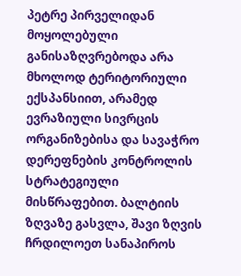პეტრე პირველიდან მოყოლებული განისაზღვრებოდა არა მხოლოდ ტერიტორიული ექსპანსიით, არამედ ევრაზიული სივრცის ორგანიზებისა და სავაჭრო დერეფნების კონტროლის სტრატეგიული მისწრაფებით. ბალტიის ზღვაზე გასვლა, შავი ზღვის ჩრდილოეთ სანაპიროს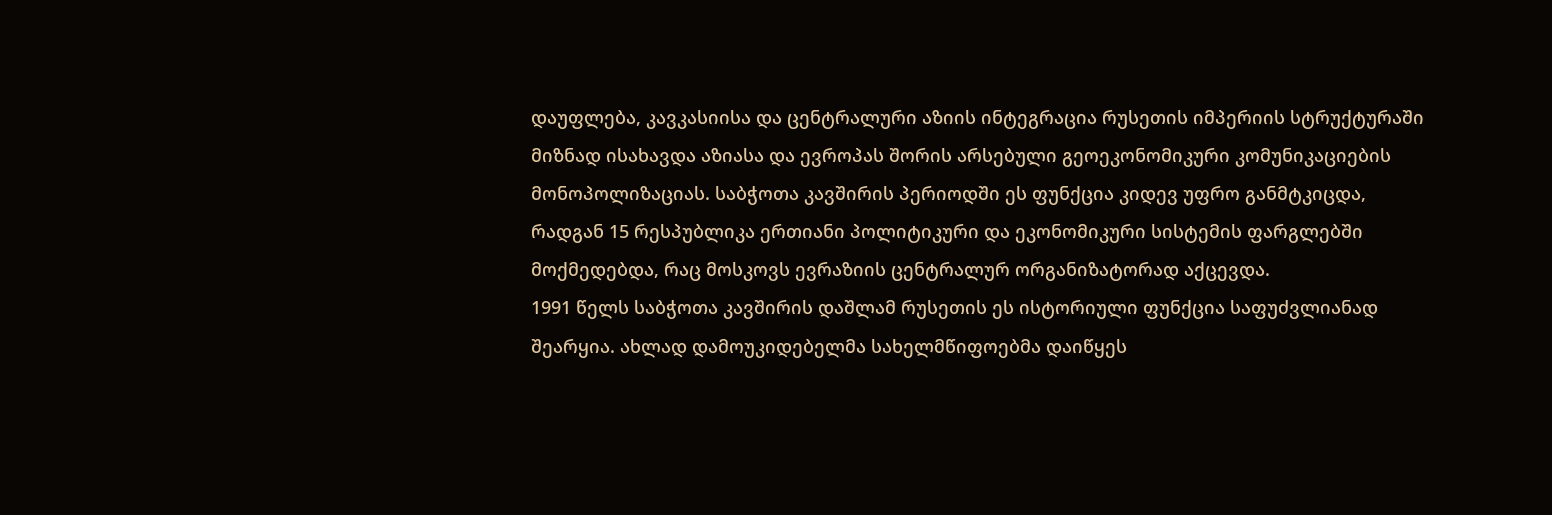დაუფლება, კავკასიისა და ცენტრალური აზიის ინტეგრაცია რუსეთის იმპერიის სტრუქტურაში მიზნად ისახავდა აზიასა და ევროპას შორის არსებული გეოეკონომიკური კომუნიკაციების მონოპოლიზაციას. საბჭოთა კავშირის პერიოდში ეს ფუნქცია კიდევ უფრო განმტკიცდა, რადგან 15 რესპუბლიკა ერთიანი პოლიტიკური და ეკონომიკური სისტემის ფარგლებში მოქმედებდა, რაც მოსკოვს ევრაზიის ცენტრალურ ორგანიზატორად აქცევდა.
1991 წელს საბჭოთა კავშირის დაშლამ რუსეთის ეს ისტორიული ფუნქცია საფუძვლიანად შეარყია. ახლად დამოუკიდებელმა სახელმწიფოებმა დაიწყეს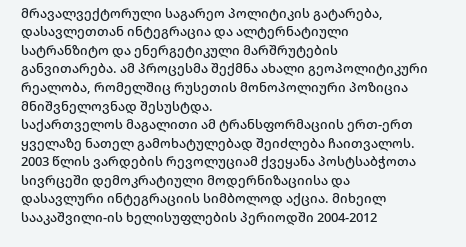მრავალვექტორული საგარეო პოლიტიკის გატარება, დასავლეთთან ინტეგრაცია და ალტერნატიული სატრანზიტო და ენერგეტიკული მარშრუტების განვითარება. ამ პროცესმა შექმნა ახალი გეოპოლიტიკური რეალობა, რომელშიც რუსეთის მონოპოლიური პოზიცია მნიშვნელოვნად შესუსტდა.
საქართველოს მაგალითი ამ ტრანსფორმაციის ერთ-ერთ ყველაზე ნათელ გამოხატულებად შეიძლება ჩაითვალოს. 2003 წლის ვარდების რევოლუციამ ქვეყანა პოსტსაბჭოთა სივრცეში დემოკრატიული მოდერნიზაციისა და დასავლური ინტეგრაციის სიმბოლოდ აქცია. მიხეილ სააკაშვილი-ის ხელისუფლების პერიოდში 2004-2012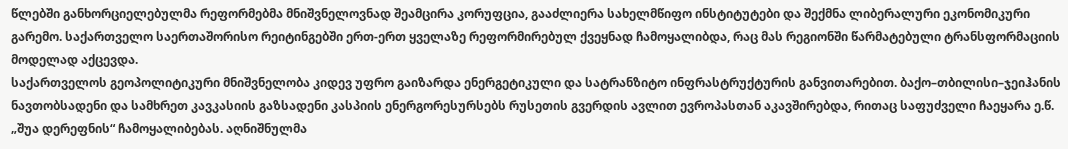წლებში განხორციელებულმა რეფორმებმა მნიშვნელოვნად შეამცირა კორუფცია, გააძლიერა სახელმწიფო ინსტიტუტები და შექმნა ლიბერალური ეკონომიკური გარემო. საქართველო საერთაშორისო რეიტინგებში ერთ-ერთ ყველაზე რეფორმირებულ ქვეყნად ჩამოყალიბდა, რაც მას რეგიონში წარმატებული ტრანსფორმაციის მოდელად აქცევდა.
საქართველოს გეოპოლიტიკური მნიშვნელობა კიდევ უფრო გაიზარდა ენერგეტიკული და სატრანზიტო ინფრასტრუქტურის განვითარებით. ბაქო–თბილისი–ჯეიჰანის ნავთობსადენი და სამხრეთ კავკასიის გაზსადენი კასპიის ენერგორესურსებს რუსეთის გვერდის ავლით ევროპასთან აკავშირებდა, რითაც საფუძველი ჩაეყარა ე.წ. „შუა დერეფნის“ ჩამოყალიბებას. აღნიშნულმა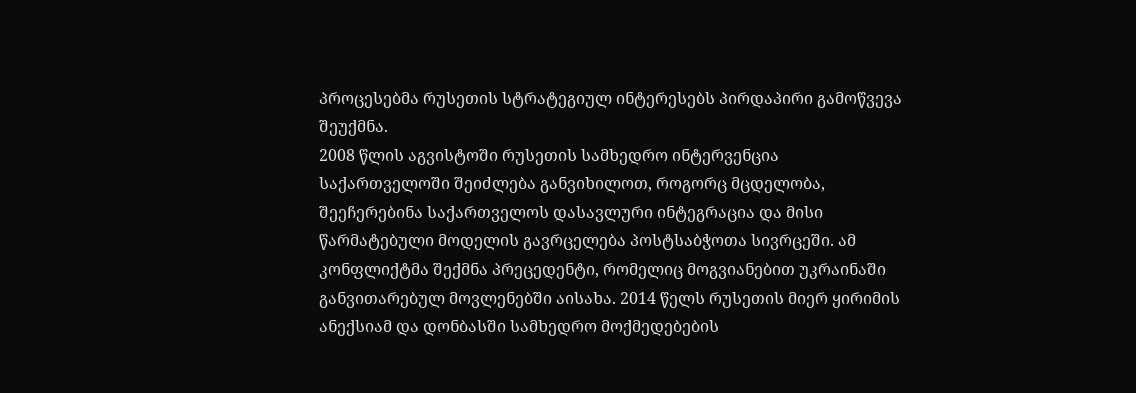პროცესებმა რუსეთის სტრატეგიულ ინტერესებს პირდაპირი გამოწვევა შეუქმნა.
2008 წლის აგვისტოში რუსეთის სამხედრო ინტერვენცია საქართველოში შეიძლება განვიხილოთ, როგორც მცდელობა, შეეჩერებინა საქართველოს დასავლური ინტეგრაცია და მისი წარმატებული მოდელის გავრცელება პოსტსაბჭოთა სივრცეში. ამ კონფლიქტმა შექმნა პრეცედენტი, რომელიც მოგვიანებით უკრაინაში განვითარებულ მოვლენებში აისახა. 2014 წელს რუსეთის მიერ ყირიმის ანექსიამ და დონბასში სამხედრო მოქმედებების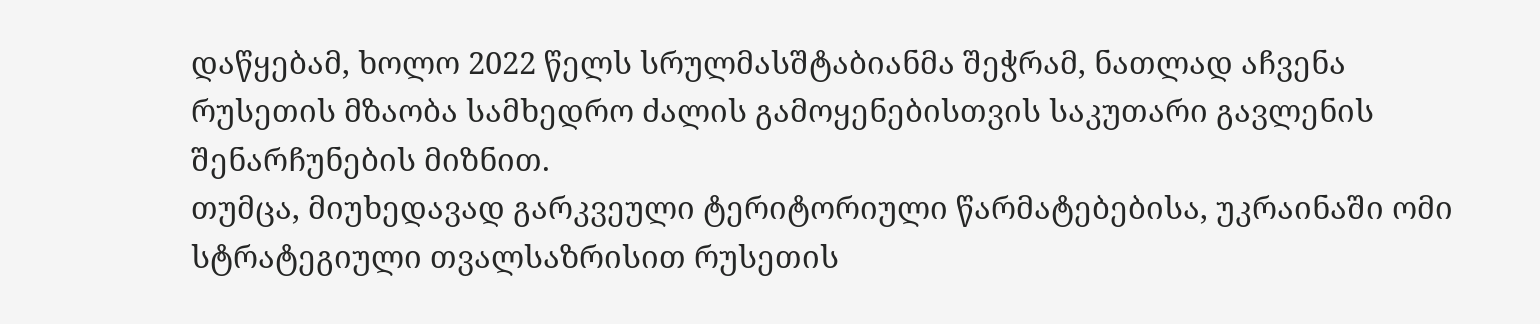დაწყებამ, ხოლო 2022 წელს სრულმასშტაბიანმა შეჭრამ, ნათლად აჩვენა რუსეთის მზაობა სამხედრო ძალის გამოყენებისთვის საკუთარი გავლენის შენარჩუნების მიზნით.
თუმცა, მიუხედავად გარკვეული ტერიტორიული წარმატებებისა, უკრაინაში ომი სტრატეგიული თვალსაზრისით რუსეთის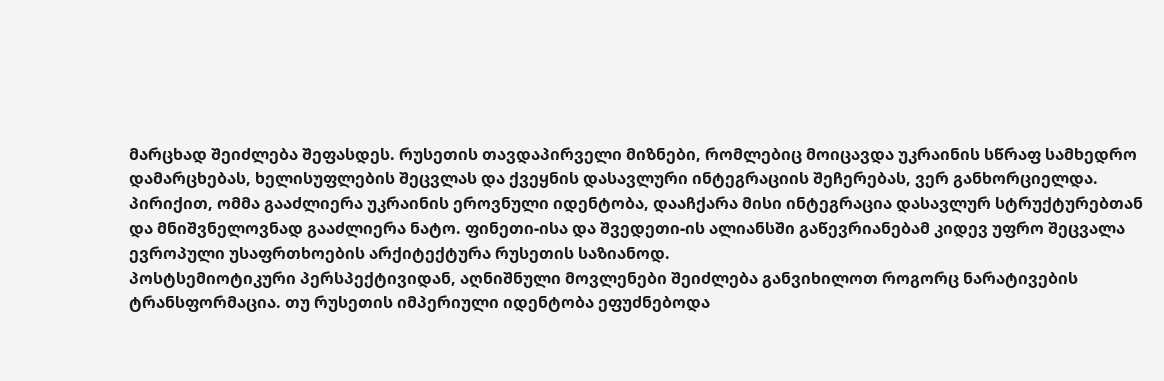მარცხად შეიძლება შეფასდეს. რუსეთის თავდაპირველი მიზნები, რომლებიც მოიცავდა უკრაინის სწრაფ სამხედრო დამარცხებას, ხელისუფლების შეცვლას და ქვეყნის დასავლური ინტეგრაციის შეჩერებას, ვერ განხორციელდა. პირიქით, ომმა გააძლიერა უკრაინის ეროვნული იდენტობა, დააჩქარა მისი ინტეგრაცია დასავლურ სტრუქტურებთან და მნიშვნელოვნად გააძლიერა ნატო. ფინეთი-ისა და შვედეთი-ის ალიანსში გაწევრიანებამ კიდევ უფრო შეცვალა ევროპული უსაფრთხოების არქიტექტურა რუსეთის საზიანოდ.
პოსტსემიოტიკური პერსპექტივიდან, აღნიშნული მოვლენები შეიძლება განვიხილოთ როგორც ნარატივების ტრანსფორმაცია. თუ რუსეთის იმპერიული იდენტობა ეფუძნებოდა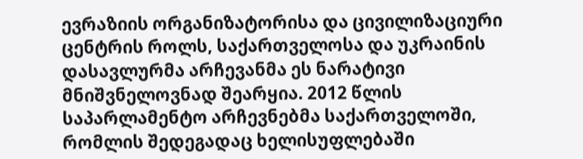ევრაზიის ორგანიზატორისა და ცივილიზაციური ცენტრის როლს, საქართველოსა და უკრაინის დასავლურმა არჩევანმა ეს ნარატივი მნიშვნელოვნად შეარყია. 2012 წლის საპარლამენტო არჩევნებმა საქართველოში, რომლის შედეგადაც ხელისუფლებაში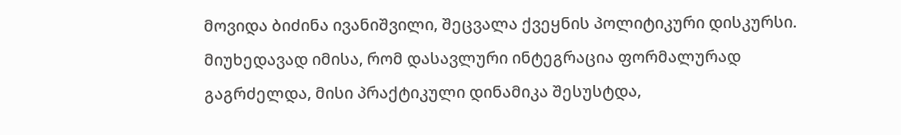მოვიდა ბიძინა ივანიშვილი, შეცვალა ქვეყნის პოლიტიკური დისკურსი. მიუხედავად იმისა, რომ დასავლური ინტეგრაცია ფორმალურად გაგრძელდა, მისი პრაქტიკული დინამიკა შესუსტდა,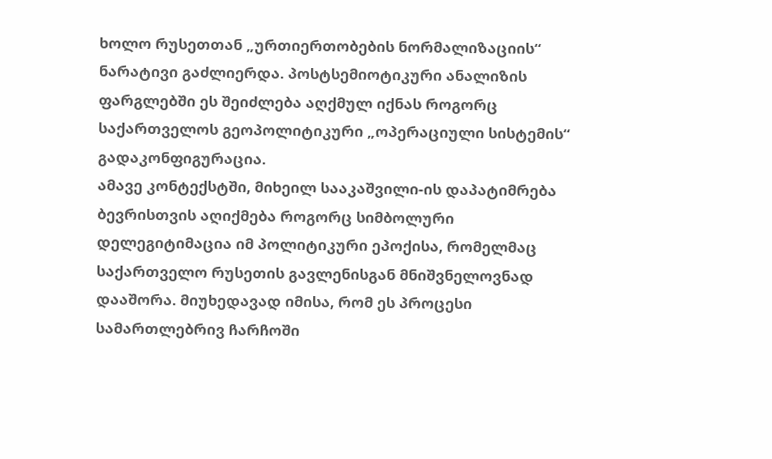ხოლო რუსეთთან „ურთიერთობების ნორმალიზაციის“ ნარატივი გაძლიერდა. პოსტსემიოტიკური ანალიზის ფარგლებში ეს შეიძლება აღქმულ იქნას როგორც საქართველოს გეოპოლიტიკური „ოპერაციული სისტემის“ გადაკონფიგურაცია.
ამავე კონტექსტში, მიხეილ სააკაშვილი-ის დაპატიმრება ბევრისთვის აღიქმება როგორც სიმბოლური დელეგიტიმაცია იმ პოლიტიკური ეპოქისა, რომელმაც საქართველო რუსეთის გავლენისგან მნიშვნელოვნად დააშორა. მიუხედავად იმისა, რომ ეს პროცესი სამართლებრივ ჩარჩოში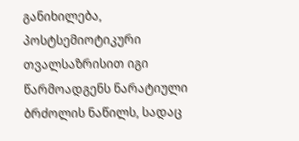განიხილება, პოსტსემიოტიკური თვალსაზრისით იგი წარმოადგენს ნარატიული ბრძოლის ნაწილს, სადაც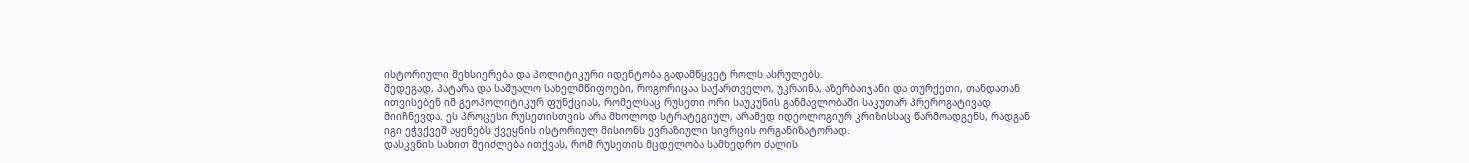ისტორიული მეხსიერება და პოლიტიკური იდენტობა გადამწყვეტ როლს ასრულებს.
შედეგად, პატარა და საშუალო სახელმწიფოები, როგორიცაა საქართველო, უკრაინა, აზერბაიჯანი და თურქეთი, თანდათან ითვისებენ იმ გეოპოლიტიკურ ფუნქციას, რომელსაც რუსეთი ორი საუკუნის განმავლობაში საკუთარ პრეროგატივად მიიჩნევდა. ეს პროცესი რუსეთისთვის არა მხოლოდ სტრატეგიულ, არამედ იდეოლოგიურ კრიზისსაც წარმოადგენს, რადგან იგი ეჭვქვეშ აყენებს ქვეყნის ისტორიულ მისიონს ევრაზიული სივრცის ორგანიზატორად.
დასკვნის სახით შეიძლება ითქვას, რომ რუსეთის მცდელობა სამხედრო ძალის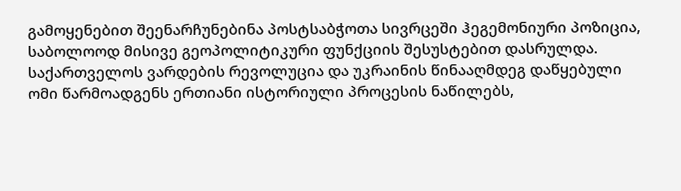გამოყენებით შეენარჩუნებინა პოსტსაბჭოთა სივრცეში ჰეგემონიური პოზიცია, საბოლოოდ მისივე გეოპოლიტიკური ფუნქციის შესუსტებით დასრულდა. საქართველოს ვარდების რევოლუცია და უკრაინის წინააღმდეგ დაწყებული ომი წარმოადგენს ერთიანი ისტორიული პროცესის ნაწილებს,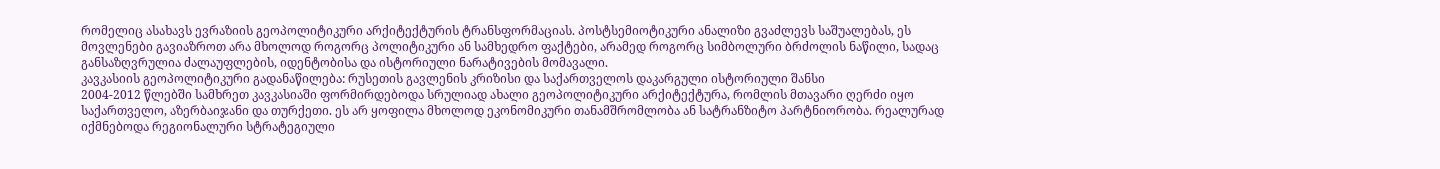რომელიც ასახავს ევრაზიის გეოპოლიტიკური არქიტექტურის ტრანსფორმაციას. პოსტსემიოტიკური ანალიზი გვაძლევს საშუალებას, ეს მოვლენები გავიაზროთ არა მხოლოდ როგორც პოლიტიკური ან სამხედრო ფაქტები, არამედ როგორც სიმბოლური ბრძოლის ნაწილი, სადაც განსაზღვრულია ძალაუფლების, იდენტობისა და ისტორიული ნარატივების მომავალი.
კავკასიის გეოპოლიტიკური გადანაწილება: რუსეთის გავლენის კრიზისი და საქართველოს დაკარგული ისტორიული შანსი
2004-2012 წლებში სამხრეთ კავკასიაში ფორმირდებოდა სრულიად ახალი გეოპოლიტიკური არქიტექტურა, რომლის მთავარი ღერძი იყო საქართველო, აზერბაიჯანი და თურქეთი. ეს არ ყოფილა მხოლოდ ეკონომიკური თანამშრომლობა ან სატრანზიტო პარტნიორობა. რეალურად იქმნებოდა რეგიონალური სტრატეგიული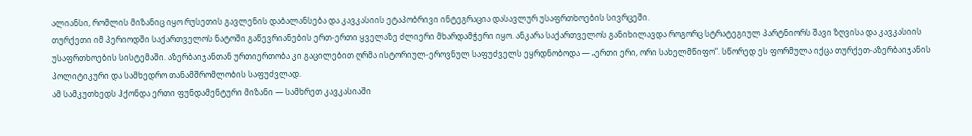ალიანსი, რომლის მიზანიც იყო რუსეთის გავლენის დაბალანსება და კავკასიის ეტაპობრივი ინტეგრაცია დასავლურ უსაფრთხოების სივრცეში.
თურქეთი იმ პერიოდში საქართველოს ნატოში გაწევრიანების ერთ-ერთი ყველაზე ძლიერი მხარდამჭერი იყო. ანკარა საქართველოს განიხილავდა როგორც სტრატეგიულ პარტნიორს შავი ზღვისა და კავკასიის უსაფრთხოების სისტემაში. აზერბაიჯანთან ურთიერთობა კი გაცილებით ღრმა ისტორიულ-ეროვნულ საფუძველს ეყრდნობოდა — „ერთი ერი, ორი სახელმწიფო“. სწორედ ეს ფორმულა იქცა თურქეთ-აზერბაიჯანის პოლიტიკური და სამხედრო თანამშრომლობის საფუძვლად.
ამ სამკუთხედს ჰქონდა ერთი ფუნდამენტური მიზანი — სამხრეთ კავკასიაში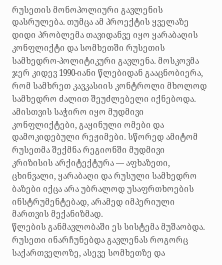რუსეთის მონოპოლიური გავლენის დასრულება. თუმცა ამ პროექტის ყველაზე დიდი პრობლემა თავიდანვე იყო ყარაბაღის კონფლიქტი და სომხეთში რუსეთის სამხედრო-პოლიტიკური გავლენა. მოსკოვმა ჯერ კიდევ 1990-იანი წლებიდან გააცნობიერა, რომ სამხრეთ კავკასიის კონტროლი მხოლოდ სამხედრო ძალით შეუძლებელი იქნებოდა. ამისთვის საჭირო იყო მუდმივი კონფლიქტები, გაყინული ომები და დამოკიდებული რეჟიმები. სწორედ ამიტომ რუსეთმა შექმნა რეგიონში მუდმივი კრიზისის არქიტექტურა — აფხაზეთი, ცხინვალი, ყარაბაღი და რუსული სამხედრო ბაზები იქცა არა უბრალოდ უსაფრთხოების ინსტრუმენტებად, არამედ იმპერიული მართვის მექანიზმად.
წლების განმავლობაში ეს სისტემა მუშაობდა. რუსეთი ინარჩუნებდა გავლენას როგორც საქართველოზე, ასევე სომხეთზე და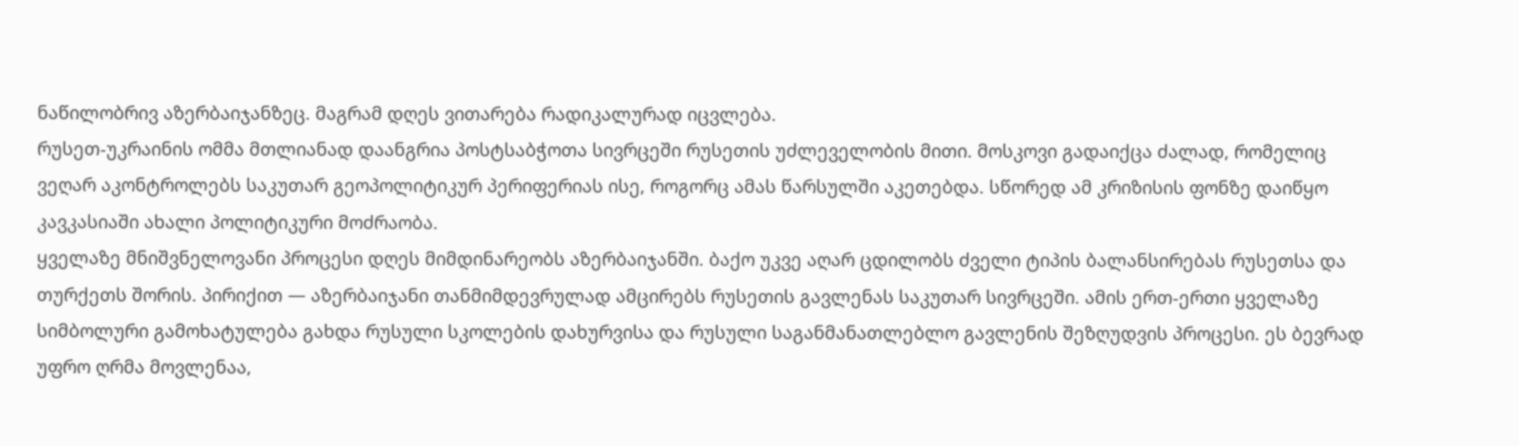ნაწილობრივ აზერბაიჯანზეც. მაგრამ დღეს ვითარება რადიკალურად იცვლება.
რუსეთ-უკრაინის ომმა მთლიანად დაანგრია პოსტსაბჭოთა სივრცეში რუსეთის უძლეველობის მითი. მოსკოვი გადაიქცა ძალად, რომელიც ვეღარ აკონტროლებს საკუთარ გეოპოლიტიკურ პერიფერიას ისე, როგორც ამას წარსულში აკეთებდა. სწორედ ამ კრიზისის ფონზე დაიწყო კავკასიაში ახალი პოლიტიკური მოძრაობა.
ყველაზე მნიშვნელოვანი პროცესი დღეს მიმდინარეობს აზერბაიჯანში. ბაქო უკვე აღარ ცდილობს ძველი ტიპის ბალანსირებას რუსეთსა და თურქეთს შორის. პირიქით — აზერბაიჯანი თანმიმდევრულად ამცირებს რუსეთის გავლენას საკუთარ სივრცეში. ამის ერთ-ერთი ყველაზე სიმბოლური გამოხატულება გახდა რუსული სკოლების დახურვისა და რუსული საგანმანათლებლო გავლენის შეზღუდვის პროცესი. ეს ბევრად უფრო ღრმა მოვლენაა,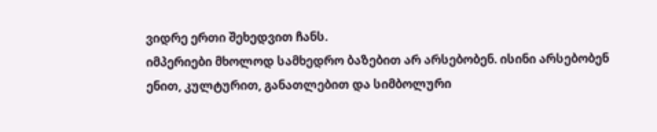ვიდრე ერთი შეხედვით ჩანს.
იმპერიები მხოლოდ სამხედრო ბაზებით არ არსებობენ. ისინი არსებობენ ენით, კულტურით, განათლებით და სიმბოლური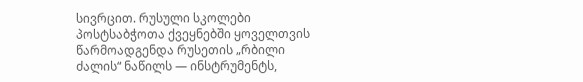სივრცით. რუსული სკოლები პოსტსაბჭოთა ქვეყნებში ყოველთვის წარმოადგენდა რუსეთის „რბილი ძალის“ ნაწილს — ინსტრუმენტს,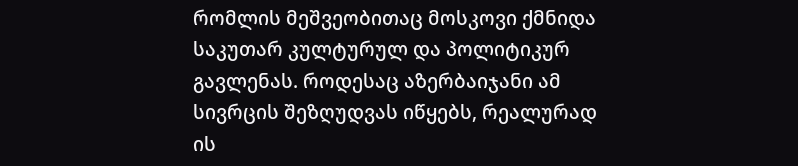რომლის მეშვეობითაც მოსკოვი ქმნიდა საკუთარ კულტურულ და პოლიტიკურ გავლენას. როდესაც აზერბაიჯანი ამ სივრცის შეზღუდვას იწყებს, რეალურად ის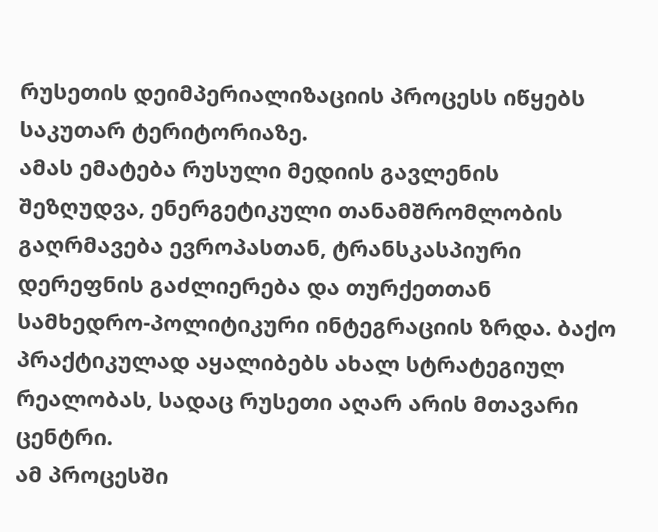რუსეთის დეიმპერიალიზაციის პროცესს იწყებს საკუთარ ტერიტორიაზე.
ამას ემატება რუსული მედიის გავლენის შეზღუდვა, ენერგეტიკული თანამშრომლობის გაღრმავება ევროპასთან, ტრანსკასპიური დერეფნის გაძლიერება და თურქეთთან სამხედრო-პოლიტიკური ინტეგრაციის ზრდა. ბაქო პრაქტიკულად აყალიბებს ახალ სტრატეგიულ რეალობას, სადაც რუსეთი აღარ არის მთავარი ცენტრი.
ამ პროცესში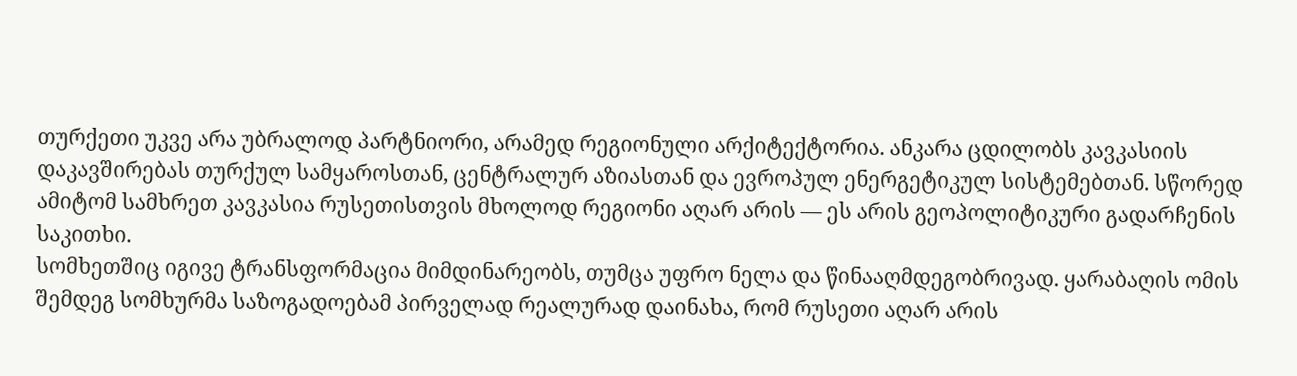თურქეთი უკვე არა უბრალოდ პარტნიორი, არამედ რეგიონული არქიტექტორია. ანკარა ცდილობს კავკასიის დაკავშირებას თურქულ სამყაროსთან, ცენტრალურ აზიასთან და ევროპულ ენერგეტიკულ სისტემებთან. სწორედ ამიტომ სამხრეთ კავკასია რუსეთისთვის მხოლოდ რეგიონი აღარ არის — ეს არის გეოპოლიტიკური გადარჩენის საკითხი.
სომხეთშიც იგივე ტრანსფორმაცია მიმდინარეობს, თუმცა უფრო ნელა და წინააღმდეგობრივად. ყარაბაღის ომის შემდეგ სომხურმა საზოგადოებამ პირველად რეალურად დაინახა, რომ რუსეთი აღარ არის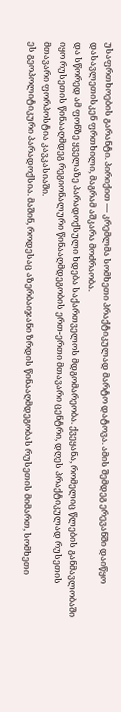უსაფრთხოების გარანტი. პირიქით — კრემლმა სომხეთი პრაქტიკულად მარტო დატოვა. ამის შემდეგ ერევანში დაიწყო დასავლეთისკენ ფრთხილი, მაგრამ აშკარა მოძრაობა.
და სწორედ ამ ფონზე ყველაზე პარადოქსული ხდება საქართველოს მდგომარეობა. ქვეყანა, რომელიც წლების განმავლობაში იყო რუსეთის წინააღმდეგ რეგიონალური წინააღმდეგობის ერთ-ერთი მთავარი ცენტრი, დღეს პრაქტიკულად რუსეთის მთავარი ფორპოსტია კავკასიაში.
ეს გეოპოლიტიკური პარადოქსია. მაშინ, როდესაც აზერბაიჯანი ზრდის წინააღმდეგობას რუსეთის მიმართ, სომხეთი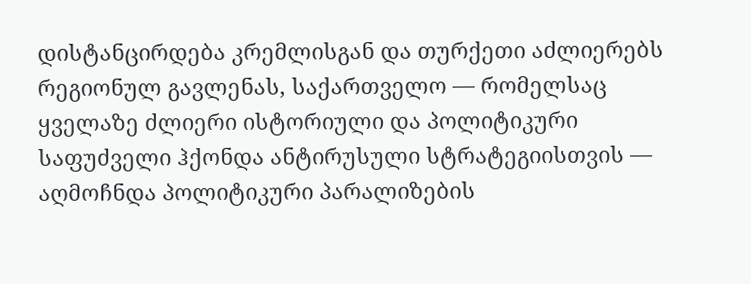დისტანცირდება კრემლისგან და თურქეთი აძლიერებს რეგიონულ გავლენას, საქართველო — რომელსაც ყველაზე ძლიერი ისტორიული და პოლიტიკური საფუძველი ჰქონდა ანტირუსული სტრატეგიისთვის — აღმოჩნდა პოლიტიკური პარალიზების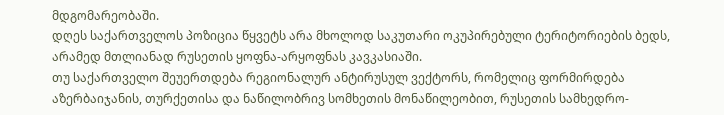მდგომარეობაში.
დღეს საქართველოს პოზიცია წყვეტს არა მხოლოდ საკუთარი ოკუპირებული ტერიტორიების ბედს, არამედ მთლიანად რუსეთის ყოფნა-არყოფნას კავკასიაში.
თუ საქართველო შეუერთდება რეგიონალურ ანტირუსულ ვექტორს, რომელიც ფორმირდება აზერბაიჯანის, თურქეთისა და ნაწილობრივ სომხეთის მონაწილეობით, რუსეთის სამხედრო-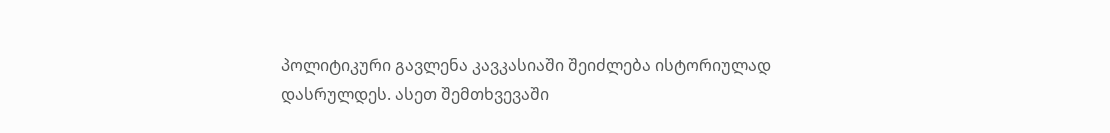პოლიტიკური გავლენა კავკასიაში შეიძლება ისტორიულად დასრულდეს. ასეთ შემთხვევაში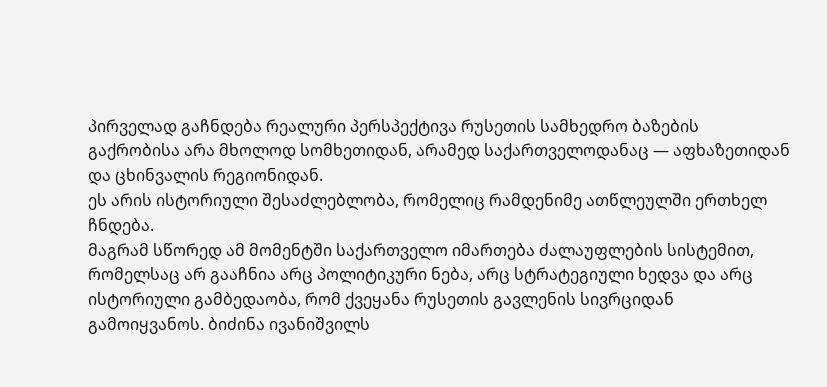პირველად გაჩნდება რეალური პერსპექტივა რუსეთის სამხედრო ბაზების გაქრობისა არა მხოლოდ სომხეთიდან, არამედ საქართველოდანაც — აფხაზეთიდან და ცხინვალის რეგიონიდან.
ეს არის ისტორიული შესაძლებლობა, რომელიც რამდენიმე ათწლეულში ერთხელ ჩნდება.
მაგრამ სწორედ ამ მომენტში საქართველო იმართება ძალაუფლების სისტემით, რომელსაც არ გააჩნია არც პოლიტიკური ნება, არც სტრატეგიული ხედვა და არც ისტორიული გამბედაობა, რომ ქვეყანა რუსეთის გავლენის სივრციდან გამოიყვანოს. ბიძინა ივანიშვილს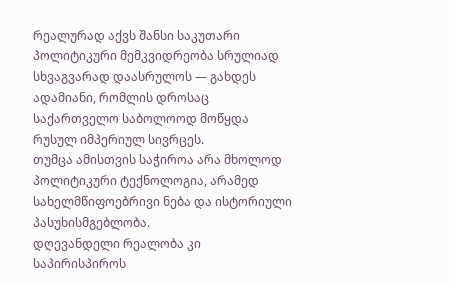რეალურად აქვს შანსი საკუთარი პოლიტიკური მემკვიდრეობა სრულიად სხვაგვარად დაასრულოს — გახდეს ადამიანი, რომლის დროსაც საქართველო საბოლოოდ მოწყდა რუსულ იმპერიულ სივრცეს.
თუმცა ამისთვის საჭიროა არა მხოლოდ პოლიტიკური ტექნოლოგია, არამედ სახელმწიფოებრივი ნება და ისტორიული პასუხისმგებლობა.
დღევანდელი რეალობა კი საპირისპიროს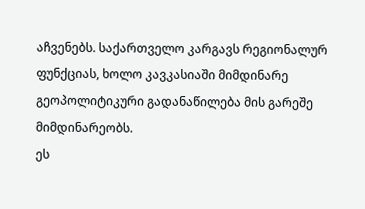აჩვენებს. საქართველო კარგავს რეგიონალურ ფუნქციას, ხოლო კავკასიაში მიმდინარე გეოპოლიტიკური გადანაწილება მის გარეშე მიმდინარეობს.
ეს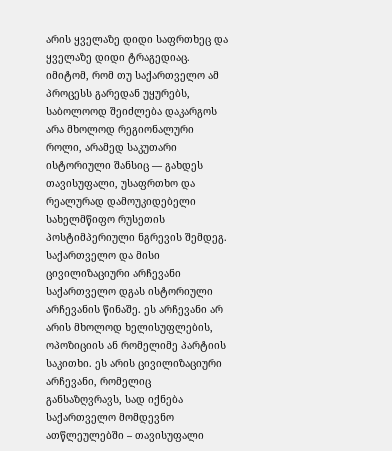არის ყველაზე დიდი საფრთხეც და ყველაზე დიდი ტრაგედიაც. იმიტომ, რომ თუ საქართველო ამ პროცესს გარედან უყურებს, საბოლოოდ შეიძლება დაკარგოს არა მხოლოდ რეგიონალური როლი, არამედ საკუთარი ისტორიული შანსიც — გახდეს თავისუფალი, უსაფრთხო და რეალურად დამოუკიდებელი სახელმწიფო რუსეთის პოსტიმპერიული ნგრევის შემდეგ.
საქართველო და მისი ცივილიზაციური არჩევანი
საქართველო დგას ისტორიული არჩევანის წინაშე. ეს არჩევანი არ არის მხოლოდ ხელისუფლების, ოპოზიციის ან რომელიმე პარტიის საკითხი. ეს არის ცივილიზაციური არჩევანი, რომელიც განსაზღვრავს, სად იქნება საქართველო მომდევნო ათწლეულებში – თავისუფალი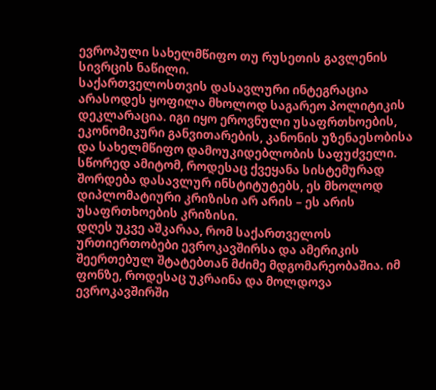ევროპული სახელმწიფო თუ რუსეთის გავლენის სივრცის ნაწილი.
საქართველოსთვის დასავლური ინტეგრაცია არასოდეს ყოფილა მხოლოდ საგარეო პოლიტიკის დეკლარაცია. იგი იყო ეროვნული უსაფრთხოების, ეკონომიკური განვითარების, კანონის უზენაესობისა და სახელმწიფო დამოუკიდებლობის საფუძველი. სწორედ ამიტომ, როდესაც ქვეყანა სისტემურად შორდება დასავლურ ინსტიტუტებს, ეს მხოლოდ დიპლომატიური კრიზისი არ არის – ეს არის უსაფრთხოების კრიზისი.
დღეს უკვე აშკარაა, რომ საქართველოს ურთიერთობები ევროკავშირსა და ამერიკის შეერთებულ შტატებთან მძიმე მდგომარეობაშია. იმ ფონზე, როდესაც უკრაინა და მოლდოვა ევროკავშირში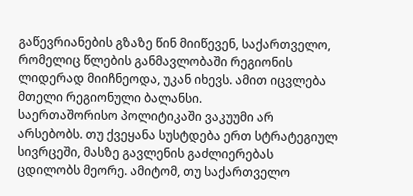გაწევრიანების გზაზე წინ მიიწევენ, საქართველო, რომელიც წლების განმავლობაში რეგიონის ლიდერად მიიჩნეოდა, უკან იხევს. ამით იცვლება მთელი რეგიონული ბალანსი.
საერთაშორისო პოლიტიკაში ვაკუუმი არ არსებობს. თუ ქვეყანა სუსტდება ერთ სტრატეგიულ სივრცეში, მასზე გავლენის გაძლიერებას ცდილობს მეორე. ამიტომ, თუ საქართველო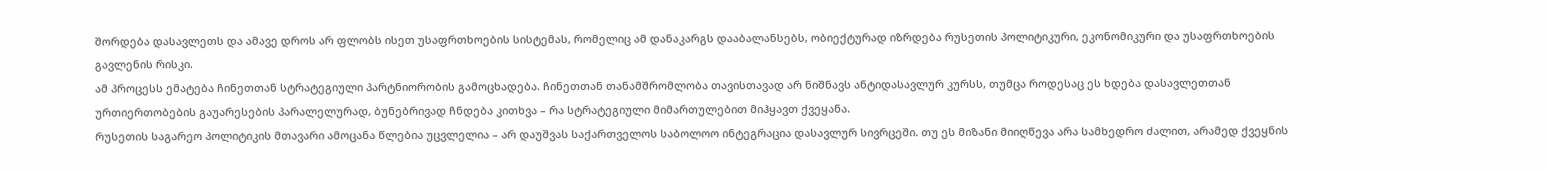შორდება დასავლეთს და ამავე დროს არ ფლობს ისეთ უსაფრთხოების სისტემას, რომელიც ამ დანაკარგს დააბალანსებს, ობიექტურად იზრდება რუსეთის პოლიტიკური, ეკონომიკური და უსაფრთხოების გავლენის რისკი.
ამ პროცესს ემატება ჩინეთთან სტრატეგიული პარტნიორობის გამოცხადება. ჩინეთთან თანამშრომლობა თავისთავად არ ნიშნავს ანტიდასავლურ კურსს, თუმცა როდესაც ეს ხდება დასავლეთთან ურთიერთობების გაუარესების პარალელურად, ბუნებრივად ჩნდება კითხვა – რა სტრატეგიული მიმართულებით მიჰყავთ ქვეყანა.
რუსეთის საგარეო პოლიტიკის მთავარი ამოცანა წლებია უცვლელია – არ დაუშვას საქართველოს საბოლოო ინტეგრაცია დასავლურ სივრცეში. თუ ეს მიზანი მიიღწევა არა სამხედრო ძალით, არამედ ქვეყნის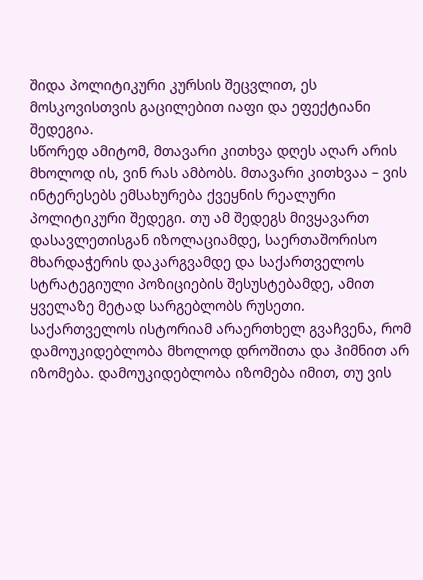შიდა პოლიტიკური კურსის შეცვლით, ეს მოსკოვისთვის გაცილებით იაფი და ეფექტიანი შედეგია.
სწორედ ამიტომ, მთავარი კითხვა დღეს აღარ არის მხოლოდ ის, ვინ რას ამბობს. მთავარი კითხვაა – ვის ინტერესებს ემსახურება ქვეყნის რეალური პოლიტიკური შედეგი. თუ ამ შედეგს მივყავართ დასავლეთისგან იზოლაციამდე, საერთაშორისო მხარდაჭერის დაკარგვამდე და საქართველოს სტრატეგიული პოზიციების შესუსტებამდე, ამით ყველაზე მეტად სარგებლობს რუსეთი.
საქართველოს ისტორიამ არაერთხელ გვაჩვენა, რომ დამოუკიდებლობა მხოლოდ დროშითა და ჰიმნით არ იზომება. დამოუკიდებლობა იზომება იმით, თუ ვის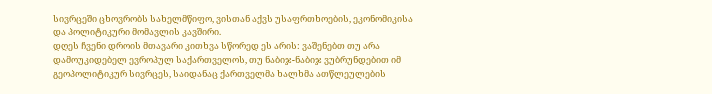სივრცეში ცხოვრობს სახელმწიფო, ვისთან აქვს უსაფრთხოების, ეკონომიკისა და პოლიტიკური მომავლის კავშირი.
დღეს ჩვენი დროის მთავარი კითხვა სწორედ ეს არის: ვაშენებთ თუ არა დამოუკიდებელ ევროპულ საქართველოს, თუ ნაბიჯ-ნაბიჯ ვუბრუნდებით იმ გეოპოლიტიკურ სივრცეს, საიდანაც ქართველმა ხალხმა ათწლეულების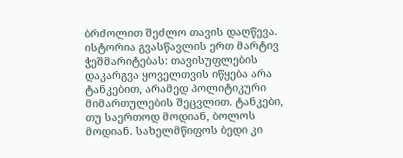ბრძოლით შეძლო თავის დაღწევა.
ისტორია გვასწავლის ერთ მარტივ ჭეშმარიტებას: თავისუფლების დაკარგვა ყოველთვის იწყება არა ტანკებით, არამედ პოლიტიკური მიმართულების შეცვლით. ტანკები, თუ საერთოდ მოდიან, ბოლოს მოდიან. სახელმწიფოს ბედი კი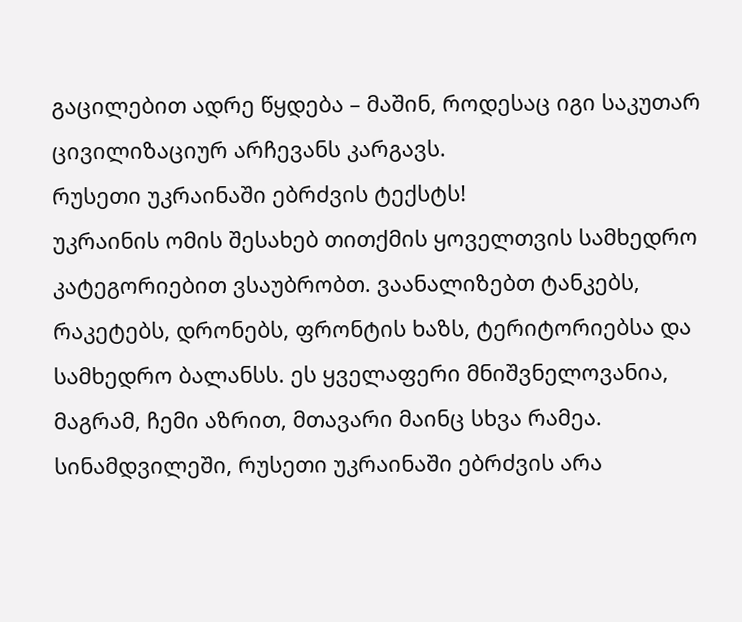გაცილებით ადრე წყდება – მაშინ, როდესაც იგი საკუთარ ცივილიზაციურ არჩევანს კარგავს.
რუსეთი უკრაინაში ებრძვის ტექსტს!
უკრაინის ომის შესახებ თითქმის ყოველთვის სამხედრო კატეგორიებით ვსაუბრობთ. ვაანალიზებთ ტანკებს, რაკეტებს, დრონებს, ფრონტის ხაზს, ტერიტორიებსა და სამხედრო ბალანსს. ეს ყველაფერი მნიშვნელოვანია, მაგრამ, ჩემი აზრით, მთავარი მაინც სხვა რამეა. სინამდვილეში, რუსეთი უკრაინაში ებრძვის არა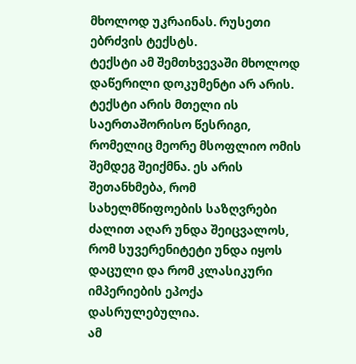მხოლოდ უკრაინას. რუსეთი ებრძვის ტექსტს.
ტექსტი ამ შემთხვევაში მხოლოდ დაწერილი დოკუმენტი არ არის. ტექსტი არის მთელი ის საერთაშორისო წესრიგი, რომელიც მეორე მსოფლიო ომის შემდეგ შეიქმნა. ეს არის შეთანხმება, რომ სახელმწიფოების საზღვრები ძალით აღარ უნდა შეიცვალოს, რომ სუვერენიტეტი უნდა იყოს დაცული და რომ კლასიკური იმპერიების ეპოქა დასრულებულია.
ამ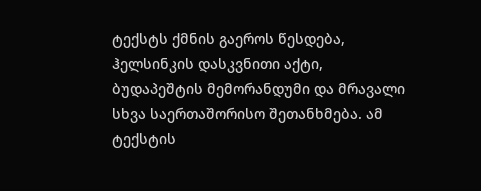ტექსტს ქმნის გაეროს წესდება, ჰელსინკის დასკვნითი აქტი, ბუდაპეშტის მემორანდუმი და მრავალი სხვა საერთაშორისო შეთანხმება. ამ ტექსტის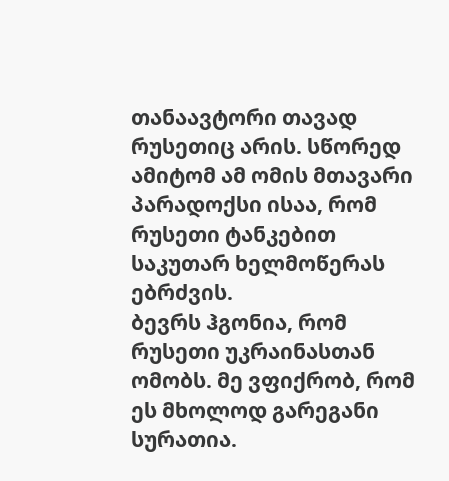თანაავტორი თავად რუსეთიც არის. სწორედ ამიტომ ამ ომის მთავარი პარადოქსი ისაა, რომ რუსეთი ტანკებით საკუთარ ხელმოწერას ებრძვის.
ბევრს ჰგონია, რომ რუსეთი უკრაინასთან ომობს. მე ვფიქრობ, რომ ეს მხოლოდ გარეგანი სურათია.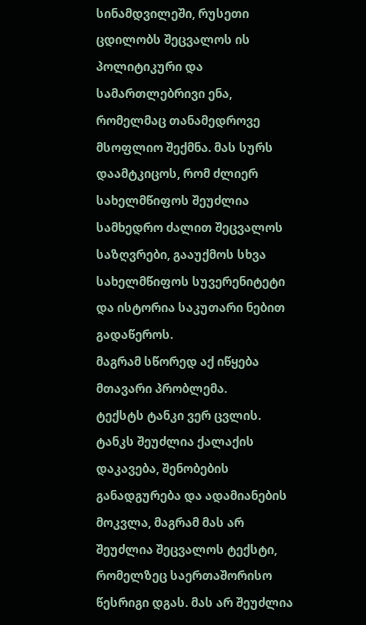სინამდვილეში, რუსეთი ცდილობს შეცვალოს ის პოლიტიკური და სამართლებრივი ენა, რომელმაც თანამედროვე მსოფლიო შექმნა. მას სურს დაამტკიცოს, რომ ძლიერ სახელმწიფოს შეუძლია სამხედრო ძალით შეცვალოს საზღვრები, გააუქმოს სხვა სახელმწიფოს სუვერენიტეტი და ისტორია საკუთარი ნებით გადაწეროს.
მაგრამ სწორედ აქ იწყება მთავარი პრობლემა.
ტექსტს ტანკი ვერ ცვლის.
ტანკს შეუძლია ქალაქის დაკავება, შენობების განადგურება და ადამიანების მოკვლა, მაგრამ მას არ შეუძლია შეცვალოს ტექსტი, რომელზეც საერთაშორისო წესრიგი დგას. მას არ შეუძლია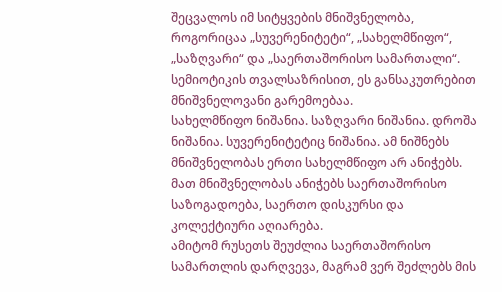შეცვალოს იმ სიტყვების მნიშვნელობა, როგორიცაა „სუვერენიტეტი“, „სახელმწიფო“, „საზღვარი“ და „საერთაშორისო სამართალი“.
სემიოტიკის თვალსაზრისით, ეს განსაკუთრებით მნიშვნელოვანი გარემოებაა.
სახელმწიფო ნიშანია. საზღვარი ნიშანია. დროშა ნიშანია. სუვერენიტეტიც ნიშანია. ამ ნიშნებს მნიშვნელობას ერთი სახელმწიფო არ ანიჭებს. მათ მნიშვნელობას ანიჭებს საერთაშორისო საზოგადოება, საერთო დისკურსი და კოლექტიური აღიარება.
ამიტომ რუსეთს შეუძლია საერთაშორისო სამართლის დარღვევა, მაგრამ ვერ შეძლებს მის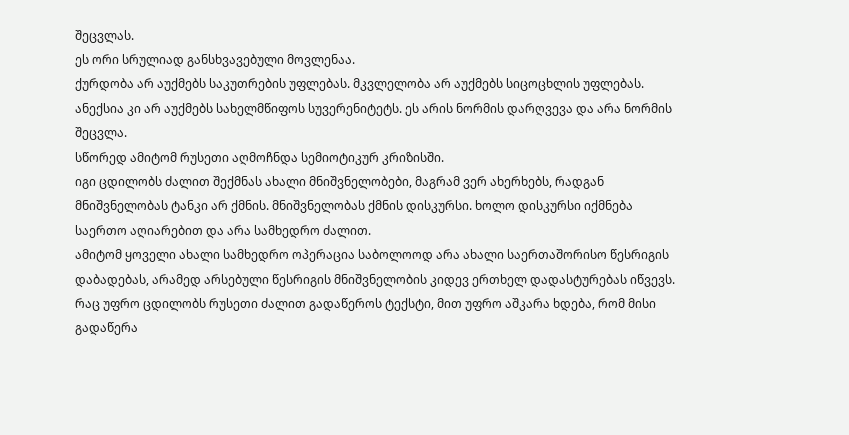შეცვლას.
ეს ორი სრულიად განსხვავებული მოვლენაა.
ქურდობა არ აუქმებს საკუთრების უფლებას. მკვლელობა არ აუქმებს სიცოცხლის უფლებას. ანექსია კი არ აუქმებს სახელმწიფოს სუვერენიტეტს. ეს არის ნორმის დარღვევა და არა ნორმის შეცვლა.
სწორედ ამიტომ რუსეთი აღმოჩნდა სემიოტიკურ კრიზისში.
იგი ცდილობს ძალით შექმნას ახალი მნიშვნელობები, მაგრამ ვერ ახერხებს, რადგან მნიშვნელობას ტანკი არ ქმნის. მნიშვნელობას ქმნის დისკურსი. ხოლო დისკურსი იქმნება საერთო აღიარებით და არა სამხედრო ძალით.
ამიტომ ყოველი ახალი სამხედრო ოპერაცია საბოლოოდ არა ახალი საერთაშორისო წესრიგის დაბადებას, არამედ არსებული წესრიგის მნიშვნელობის კიდევ ერთხელ დადასტურებას იწვევს.
რაც უფრო ცდილობს რუსეთი ძალით გადაწეროს ტექსტი, მით უფრო აშკარა ხდება, რომ მისი გადაწერა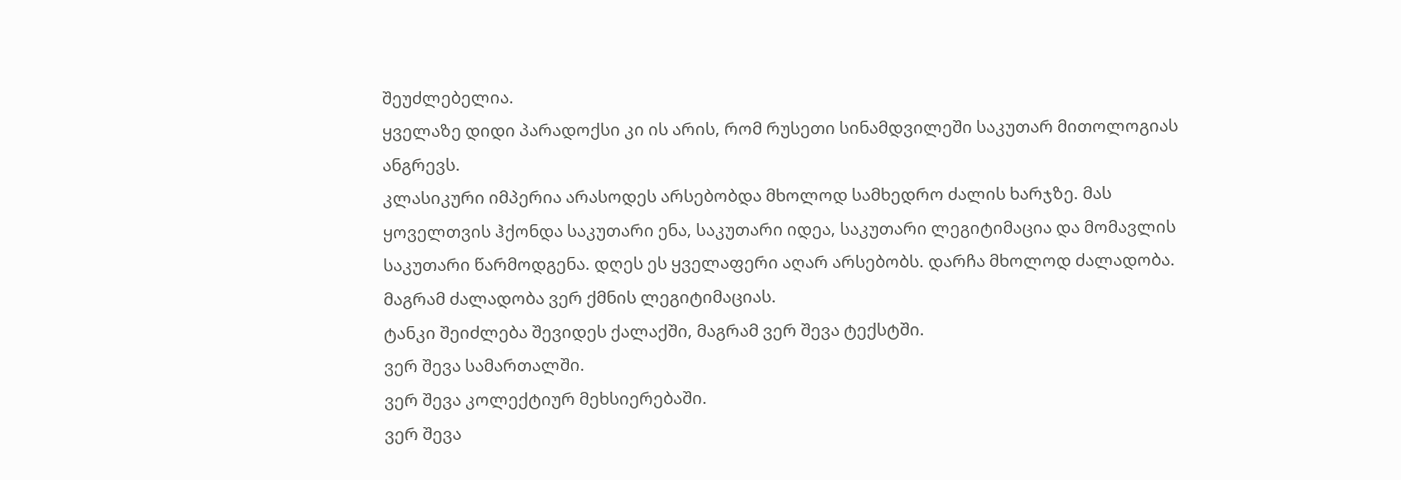შეუძლებელია.
ყველაზე დიდი პარადოქსი კი ის არის, რომ რუსეთი სინამდვილეში საკუთარ მითოლოგიას ანგრევს.
კლასიკური იმპერია არასოდეს არსებობდა მხოლოდ სამხედრო ძალის ხარჯზე. მას ყოველთვის ჰქონდა საკუთარი ენა, საკუთარი იდეა, საკუთარი ლეგიტიმაცია და მომავლის საკუთარი წარმოდგენა. დღეს ეს ყველაფერი აღარ არსებობს. დარჩა მხოლოდ ძალადობა.
მაგრამ ძალადობა ვერ ქმნის ლეგიტიმაციას.
ტანკი შეიძლება შევიდეს ქალაქში, მაგრამ ვერ შევა ტექსტში.
ვერ შევა სამართალში.
ვერ შევა კოლექტიურ მეხსიერებაში.
ვერ შევა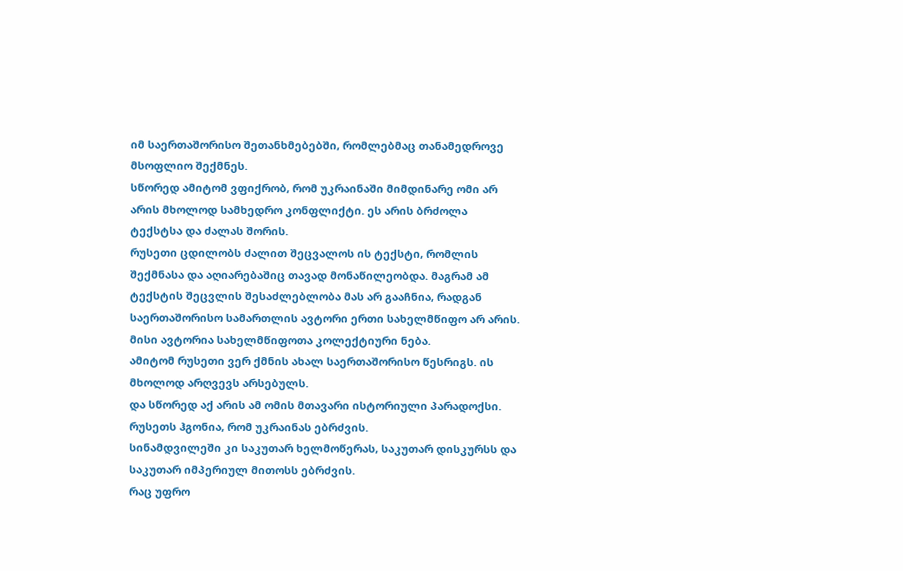იმ საერთაშორისო შეთანხმებებში, რომლებმაც თანამედროვე მსოფლიო შექმნეს.
სწორედ ამიტომ ვფიქრობ, რომ უკრაინაში მიმდინარე ომი არ არის მხოლოდ სამხედრო კონფლიქტი. ეს არის ბრძოლა ტექსტსა და ძალას შორის.
რუსეთი ცდილობს ძალით შეცვალოს ის ტექსტი, რომლის შექმნასა და აღიარებაშიც თავად მონაწილეობდა. მაგრამ ამ ტექსტის შეცვლის შესაძლებლობა მას არ გააჩნია, რადგან საერთაშორისო სამართლის ავტორი ერთი სახელმწიფო არ არის. მისი ავტორია სახელმწიფოთა კოლექტიური ნება.
ამიტომ რუსეთი ვერ ქმნის ახალ საერთაშორისო წესრიგს. ის მხოლოდ არღვევს არსებულს.
და სწორედ აქ არის ამ ომის მთავარი ისტორიული პარადოქსი.
რუსეთს ჰგონია, რომ უკრაინას ებრძვის.
სინამდვილეში კი საკუთარ ხელმოწერას, საკუთარ დისკურსს და საკუთარ იმპერიულ მითოსს ებრძვის.
რაც უფრო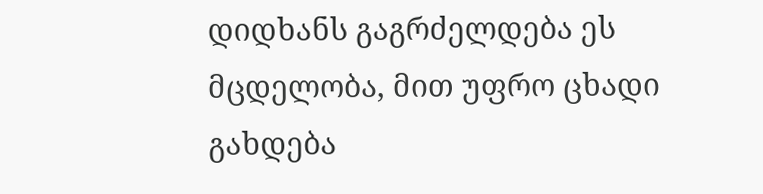დიდხანს გაგრძელდება ეს მცდელობა, მით უფრო ცხადი გახდება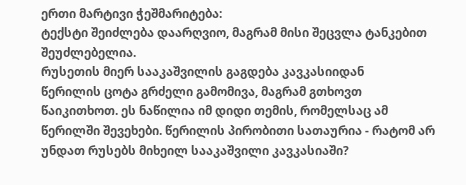ერთი მარტივი ჭეშმარიტება:
ტექსტი შეიძლება დაარღვიო, მაგრამ მისი შეცვლა ტანკებით შეუძლებელია.
რუსეთის მიერ სააკაშვილის გაგდება კავკასიიდან
წერილის ცოტა გრძელი გამომივა, მაგრამ გთხოვთ წაიკითხოთ. ეს ნაწილია იმ დიდი თემის, რომელსაც ამ წერილში შევეხები. წერილის პირობითი სათაურია - რატომ არ უნდათ რუსებს მიხეილ სააკაშვილი კავკასიაში?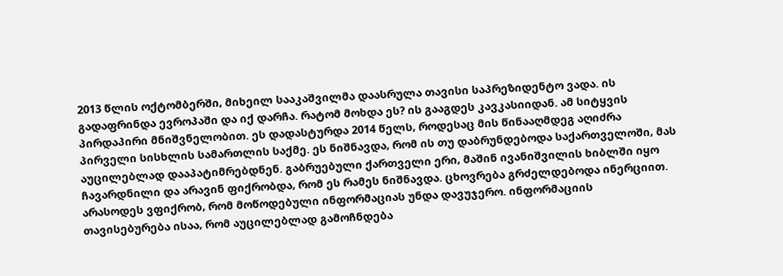2013 წლის ოქტომბერში, მიხეილ სააკაშვილმა დაასრულა თავისი საპრეზიდენტო ვადა. ის გადაფრინდა ევროპაში და იქ დარჩა. რატომ მოხდა ეს? ის გააგდეს კავკასიიდან. ამ სიტყვის პირდაპირი მნიშვნელობით. ეს დადასტურდა 2014 წელს, როდესაც მის წინააღმდეგ აღიძრა პირველი სისხლის სამართლის საქმე. ეს ნიშნავდა, რომ ის თუ დაბრუნდებოდა საქართველოში, მას აუცილებლად დააპატიმრებდნენ. გაბრუებული ქართველი ერი, მაშინ ივანიშვილის ხიბლში იყო ჩავარდნილი და არავინ ფიქრობდა, რომ ეს რამეს ნიშნავდა. ცხოვრება გრძელდებოდა ინერციით.
არასოდეს ვფიქრობ, რომ მოწოდებული ინფორმაციას უნდა დავუჯერო. ინფორმაციის თავისებურება ისაა, რომ აუცილებლად გამოჩნდება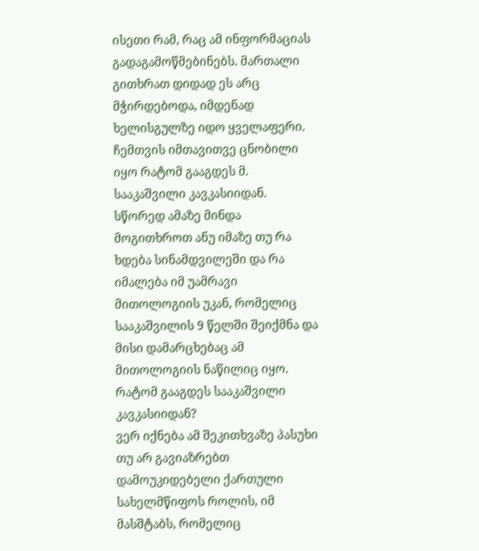ისეთი რამ, რაც ამ ინფორმაციას გადაგამოწმებინებს. მართალი გითხრათ დიდად ეს არც მჭირდებოდა, იმდენად ხელისგულზე იდო ყველაფერი. ჩემთვის იმთავითვე ცნობილი იყო რატომ გააგდეს მ. სააკაშვილი კავკასიიდან. სწორედ ამაზე მინდა მოგითხროთ ანუ იმაზე თუ რა ხდება სინამდვილეში და რა იმალება იმ უამრავი მითოლოგიის უკან, რომელიც სააკაშვილის 9 წელში შეიქმნა და მისი დამარცხებაც ამ მითოლოგიის ნაწილიც იყო.
რატომ გააგდეს სააკაშვილი კავკასიიდან?
ვერ იქნება ამ შეკითხვაზე პასუხი თუ არ გავიაზრებთ დამოუკიდებელი ქართული სახელმწიფოს როლის, იმ მასშტაბს, რომელიც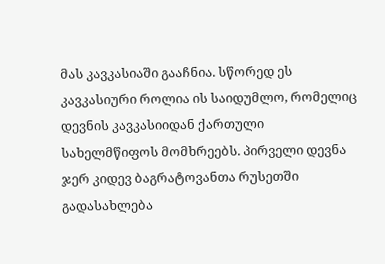მას კავკასიაში გააჩნია. სწორედ ეს კავკასიური როლია ის საიდუმლო, რომელიც დევნის კავკასიიდან ქართული სახელმწიფოს მომხრეებს. პირველი დევნა ჯერ კიდევ ბაგრატოვანთა რუსეთში გადასახლება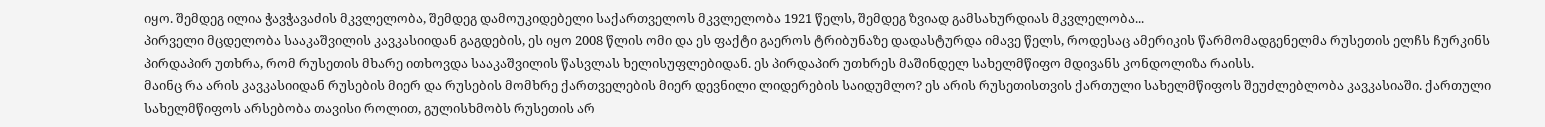იყო. შემდეგ ილია ჭავჭავაძის მკვლელობა, შემდეგ დამოუკიდებელი საქართველოს მკვლელობა 1921 წელს, შემდეგ ზვიად გამსახურდიას მკვლელობა...
პირველი მცდელობა სააკაშვილის კავკასიიდან გაგდების, ეს იყო 2008 წლის ომი და ეს ფაქტი გაეროს ტრიბუნაზე დადასტურდა იმავე წელს, როდესაც ამერიკის წარმომადგენელმა რუსეთის ელჩს ჩურკინს პირდაპირ უთხრა, რომ რუსეთის მხარე ითხოვდა სააკაშვილის წასვლას ხელისუფლებიდან. ეს პირდაპირ უთხრეს მაშინდელ სახელმწიფო მდივანს კონდოლიზა რაისს.
მაინც რა არის კავკასიიდან რუსების მიერ და რუსების მომხრე ქართველების მიერ დევნილი ლიდერების საიდუმლო? ეს არის რუსეთისთვის ქართული სახელმწიფოს შეუძლებლობა კავკასიაში. ქართული სახელმწიფოს არსებობა თავისი როლით, გულისხმობს რუსეთის არ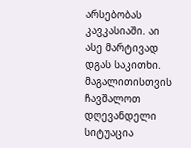არსებობას კავკასიაში. აი ასე მარტივად დგას საკითხი. მაგალითისთვის ჩავშალოთ დღევანდელი სიტუაცია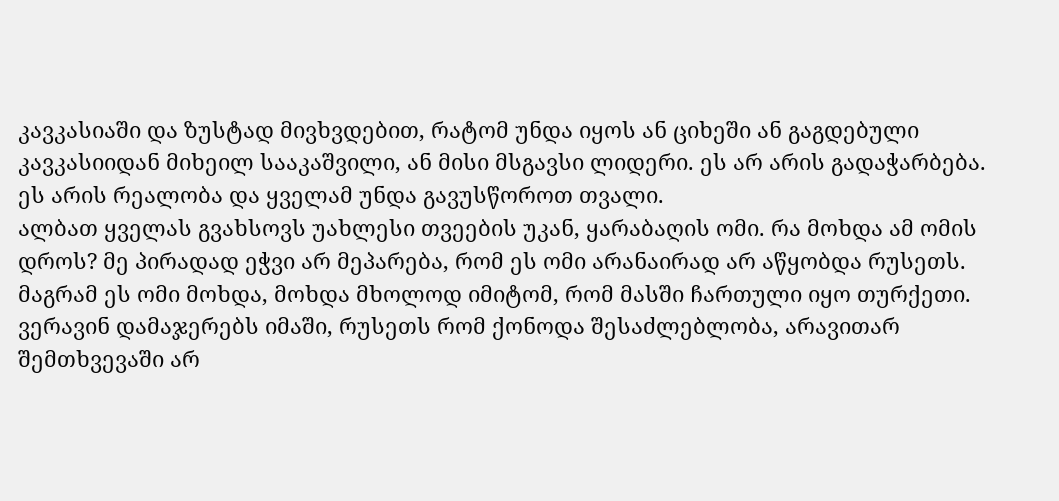კავკასიაში და ზუსტად მივხვდებით, რატომ უნდა იყოს ან ციხეში ან გაგდებული კავკასიიდან მიხეილ სააკაშვილი, ან მისი მსგავსი ლიდერი. ეს არ არის გადაჭარბება. ეს არის რეალობა და ყველამ უნდა გავუსწოროთ თვალი.
ალბათ ყველას გვახსოვს უახლესი თვეების უკან, ყარაბაღის ომი. რა მოხდა ამ ომის დროს? მე პირადად ეჭვი არ მეპარება, რომ ეს ომი არანაირად არ აწყობდა რუსეთს. მაგრამ ეს ომი მოხდა, მოხდა მხოლოდ იმიტომ, რომ მასში ჩართული იყო თურქეთი. ვერავინ დამაჯერებს იმაში, რუსეთს რომ ქონოდა შესაძლებლობა, არავითარ შემთხვევაში არ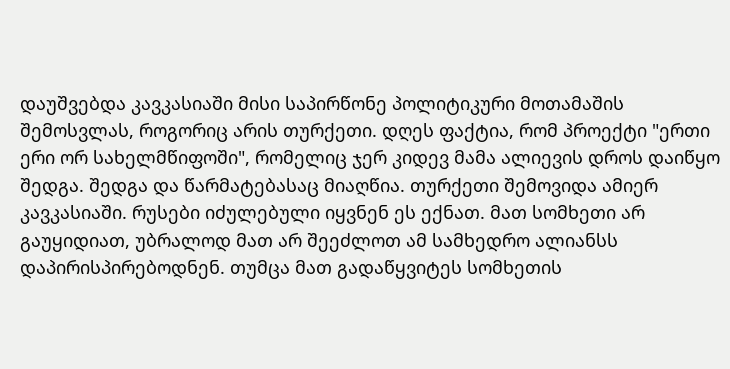დაუშვებდა კავკასიაში მისი საპირწონე პოლიტიკური მოთამაშის შემოსვლას, როგორიც არის თურქეთი. დღეს ფაქტია, რომ პროექტი "ერთი ერი ორ სახელმწიფოში", რომელიც ჯერ კიდევ მამა ალიევის დროს დაიწყო შედგა. შედგა და წარმატებასაც მიაღწია. თურქეთი შემოვიდა ამიერ კავკასიაში. რუსები იძულებული იყვნენ ეს ექნათ. მათ სომხეთი არ გაუყიდიათ, უბრალოდ მათ არ შეეძლოთ ამ სამხედრო ალიანსს დაპირისპირებოდნენ. თუმცა მათ გადაწყვიტეს სომხეთის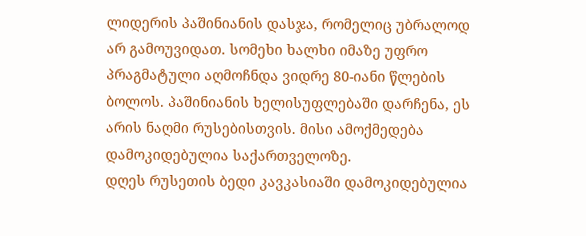ლიდერის პაშინიანის დასჯა, რომელიც უბრალოდ არ გამოუვიდათ. სომეხი ხალხი იმაზე უფრო პრაგმატული აღმოჩნდა ვიდრე 80-იანი წლების ბოლოს. პაშინიანის ხელისუფლებაში დარჩენა, ეს არის ნაღმი რუსებისთვის. მისი ამოქმედება დამოკიდებულია საქართველოზე.
დღეს რუსეთის ბედი კავკასიაში დამოკიდებულია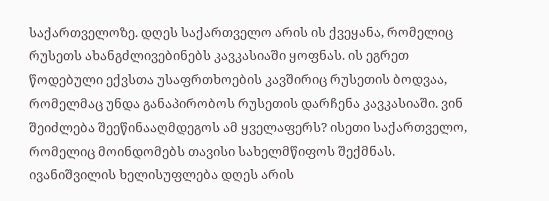საქართველოზე. დღეს საქართველო არის ის ქვეყანა, რომელიც რუსეთს ახანგძლივებინებს კავკასიაში ყოფნას. ის ეგრეთ წოდებული ექვსთა უსაფრთხოების კავშირიც რუსეთის ბოდვაა, რომელმაც უნდა განაპირობოს რუსეთის დარჩენა კავკასიაში. ვინ შეიძლება შეეწინააღმდეგოს ამ ყველაფერს? ისეთი საქართველო, რომელიც მოინდომებს თავისი სახელმწიფოს შექმნას. ივანიშვილის ხელისუფლება დღეს არის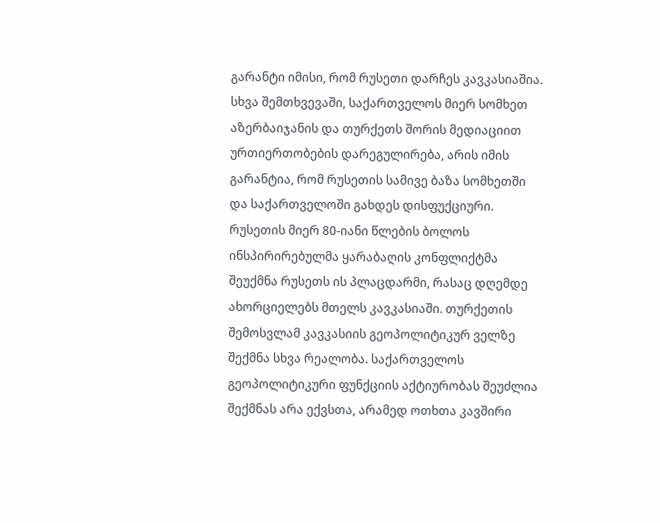გარანტი იმისი, რომ რუსეთი დარჩეს კავკასიაშია. სხვა შემთხვევაში, საქართველოს მიერ სომხეთ აზერბაიჯანის და თურქეთს შორის მედიაციით ურთიერთობების დარეგულირება, არის იმის გარანტია, რომ რუსეთის სამივე ბაზა სომხეთში და საქართველოში გახდეს დისფუქციური. რუსეთის მიერ 80-იანი წლების ბოლოს ინსპირირებულმა ყარაბაღის კონფლიქტმა შეუქმნა რუსეთს ის პლაცდარმი, რასაც დღემდე ახორციელებს მთელს კავკასიაში. თურქეთის შემოსვლამ კავკასიის გეოპოლიტიკურ ველზე შექმნა სხვა რეალობა. საქართველოს გეოპოლიტიკური ფუნქციის აქტიურობას შეუძლია შექმნას არა ექვსთა, არამედ ოთხთა კავშირი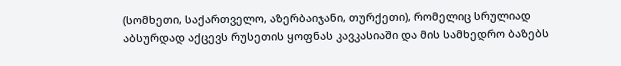(სომხეთი, საქართველო, აზერბაიჯანი, თურქეთი), რომელიც სრულიად აბსურდად აქცევს რუსეთის ყოფნას კავკასიაში და მის სამხედრო ბაზებს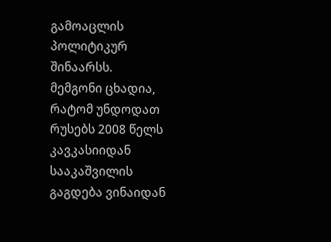გამოაცლის პოლიტიკურ შინაარსს.
მემგონი ცხადია, რატომ უნდოდათ რუსებს 2008 წელს კავკასიიდან სააკაშვილის გაგდება ვინაიდან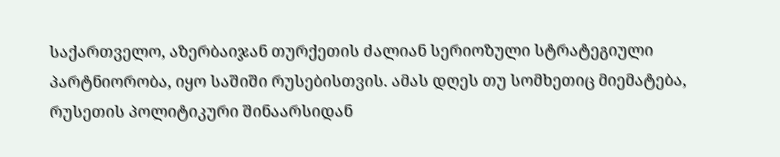საქართველო, აზერბაიჯან თურქეთის ძალიან სერიოზული სტრატეგიული პარტნიორობა, იყო საშიში რუსებისთვის. ამას დღეს თუ სომხეთიც მიემატება, რუსეთის პოლიტიკური შინაარსიდან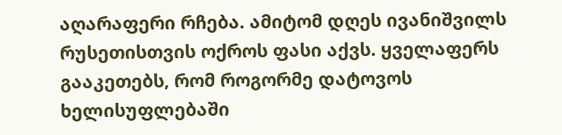აღარაფერი რჩება. ამიტომ დღეს ივანიშვილს რუსეთისთვის ოქროს ფასი აქვს. ყველაფერს გააკეთებს, რომ როგორმე დატოვოს ხელისუფლებაში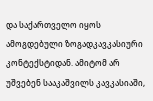და საქართველო იყოს ამოგდებული ზოგადკავკასიური კონტექსტიდან. ამიტომ არ უშვებენ სააკაშვილს კავკასიაში,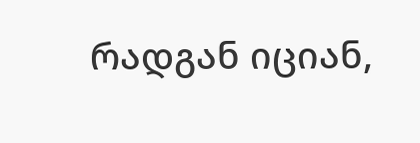რადგან იციან,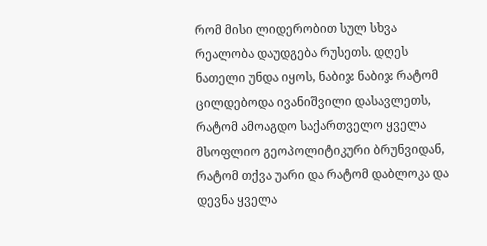რომ მისი ლიდერობით სულ სხვა რეალობა დაუდგება რუსეთს. დღეს ნათელი უნდა იყოს, ნაბიჯ ნაბიჯ რატომ ცილდებოდა ივანიშვილი დასავლეთს, რატომ ამოაგდო საქართველო ყველა მსოფლიო გეოპოლიტიკური ბრუნვიდან, რატომ თქვა უარი და რატომ დაბლოკა და დევნა ყველა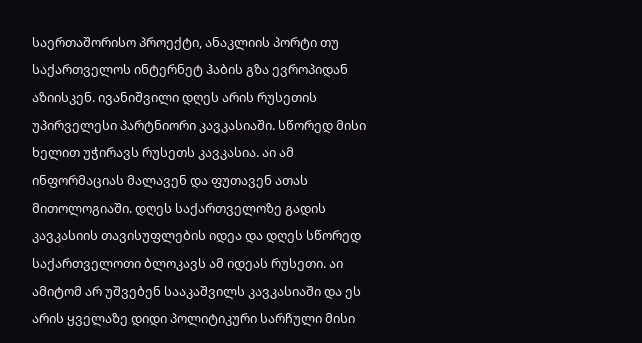საერთაშორისო პროექტი, ანაკლიის პორტი თუ საქართველოს ინტერნეტ ჰაბის გზა ევროპიდან აზიისკენ. ივანიშვილი დღეს არის რუსეთის უპირველესი პარტნიორი კავკასიაში. სწორედ მისი ხელით უჭირავს რუსეთს კავკასია. აი ამ ინფორმაციას მალავენ და ფუთავენ ათას მითოლოგიაში. დღეს საქართველოზე გადის კავკასიის თავისუფლების იდეა და დღეს სწორედ საქართველოთი ბლოკავს ამ იდეას რუსეთი. აი ამიტომ არ უშვებენ სააკაშვილს კავკასიაში და ეს არის ყველაზე დიდი პოლიტიკური სარჩული მისი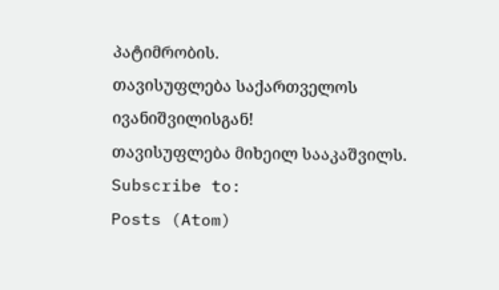პატიმრობის.
თავისუფლება საქართველოს ივანიშვილისგან!
თავისუფლება მიხეილ სააკაშვილს.
Subscribe to:
Posts (Atom)